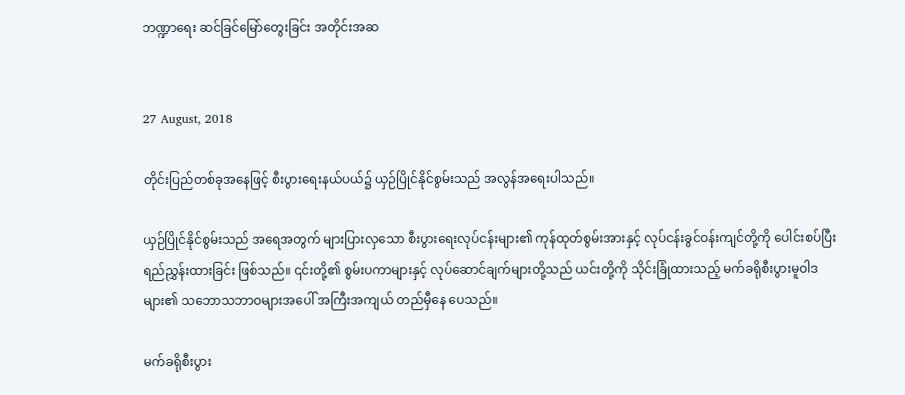ဘဏ္ဍာရေး ဆင်ခြင်မြော်တွေးခြင်း အတိုင်းအဆ


27 August, 2018

တိုင်းပြည်တစ်ခုအနေဖြင့် စီးပွားရေးနယ်ပယ်၌ ယှဉ်ပြိုင်နိုင်စွမ်းသည် အလွန်အရေးပါသည်။

ယှဉ်ပြိုင်နိုင်စွမ်းသည် အရေအတွက် များပြားလှသော စီးပွားရေးလုပ်ငန်းများ၏ ကုန်ထုတ်စွမ်းအားနှင့် လုပ်ငန်းခွင်ဝန်းကျင်တို့ကို ပေါင်းစပ်ပြီး ရည်ညွှန်းထားခြင်း ဖြစ်သည်။ ၎င်းတို့၏ စွမ်းပကာများနှင့် လုပ်ဆောင်ချက်များတို့သည် ယင်းတို့ကို သိုင်းခြုံထားသည့် မက်ခရိုစီးပွားမူဝါဒများ၏ သဘောသဘာဝများအပေါ် အကြီးအကျယ် တည်မှီနေ ပေသည်။

မက်ခရိုစီးပွား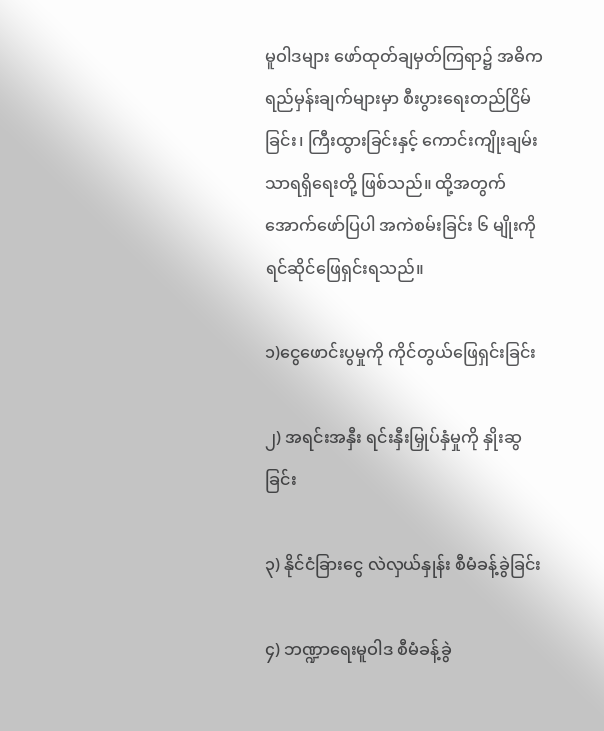မူဝါဒများ ဖော်ထုတ်ချမှတ်ကြရာ၌ အဓိကရည်မှန်းချက်များမှာ စီးပွားရေးတည်ငြိမ်ခြင်း၊ ကြီးထွားခြင်းနှင့် ကောင်းကျိုးချမ်းသာရရှိရေးတို့ ဖြစ်သည်။ ထို့အတွက် အောက်ဖော်ပြပါ အကဲစမ်းခြင်း ၆ မျိုးကို ရင်ဆိုင်ဖြေရှင်းရသည်။

၁)ငွေဖောင်းပွမှုကို ကိုင်တွယ်ဖြေရှင်းခြင်း

၂) အရင်းအနှီး ရင်းနှီးမြှုပ်နှံမှုကို နှိုးဆွခြင်း

၃) နိုင်ငံခြားငွေ လဲလှယ်နှုန်း စီမံခန့်ခွဲခြင်း

၄) ဘဏ္ဍာရေးမူဝါဒ စီမံခန့်ခွဲ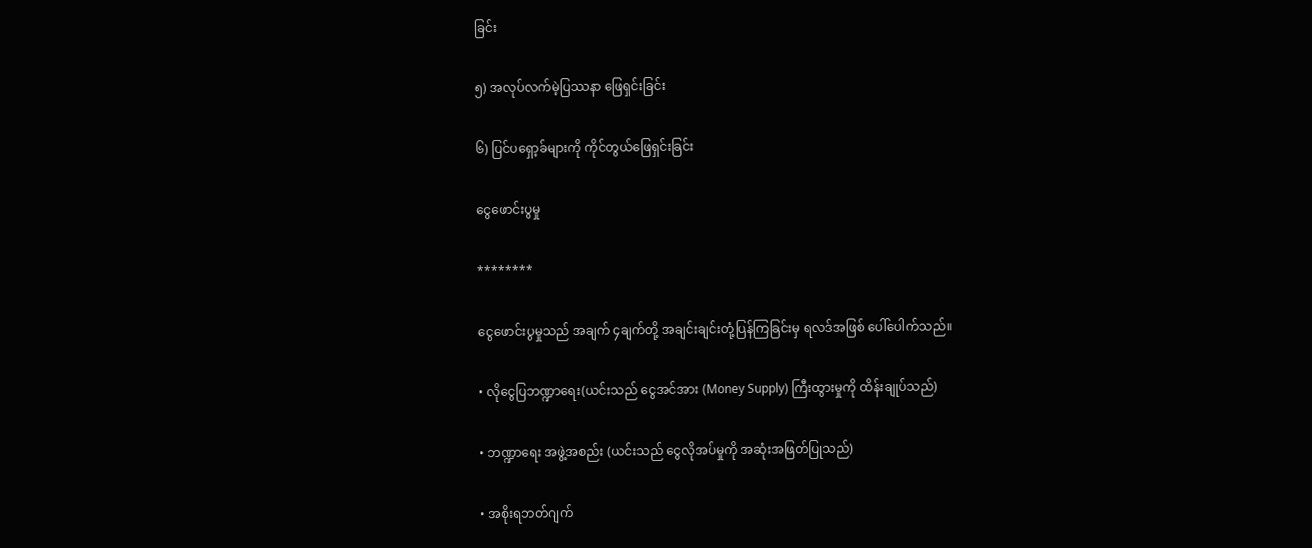ခြင်း

၅) အလုပ်လက်မဲ့ပြဿနာ ဖြေရှင်းခြင်း

၆) ပြင်ပရှော့ခ်များကို ကိုင်တွယ်ဖြေရှင်းခြင်း

ငွေဖောင်းပွမှု

********

ငွေဖောင်းပွမှုသည် အချက် ၄ချက်တို့ အချင်းချင်းတုံ့ပြန်ကြခြင်းမှ ရလဒ်အဖြစ် ပေါ်ပေါက်သည်။

• လိုငွေပြဘဏ္ဍာရေး(ယင်းသည် ငွေအင်အား (Money Supply) ကြီးထွားမှုကို ထိန်းချုပ်သည်)

• ဘဏ္ဍာရေး အဖွဲ့အစည်း (ယင်းသည် ငွေလိုအပ်မှုကို အဆုံးအဖြတ်ပြုသည်)

• အစိုးရဘတ်ဂျက်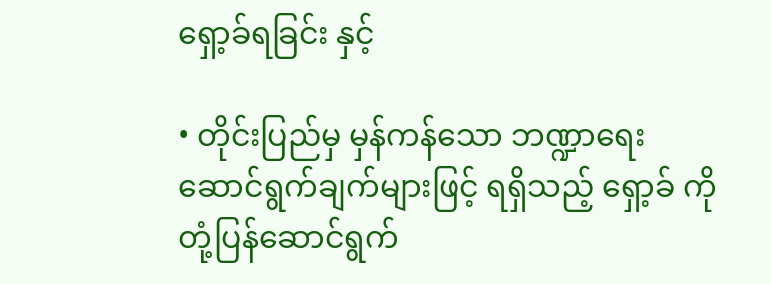ရှော့ခ်ရခြင်း နှင့်

• တိုင်းပြည်မှ မှန်ကန်သော ဘဏ္ဍာရေး ဆောင်ရွက်ချက်များဖြင့် ရရှိသည့် ရှော့ခ် ကို တုံ့ပြန်ဆောင်ရွက်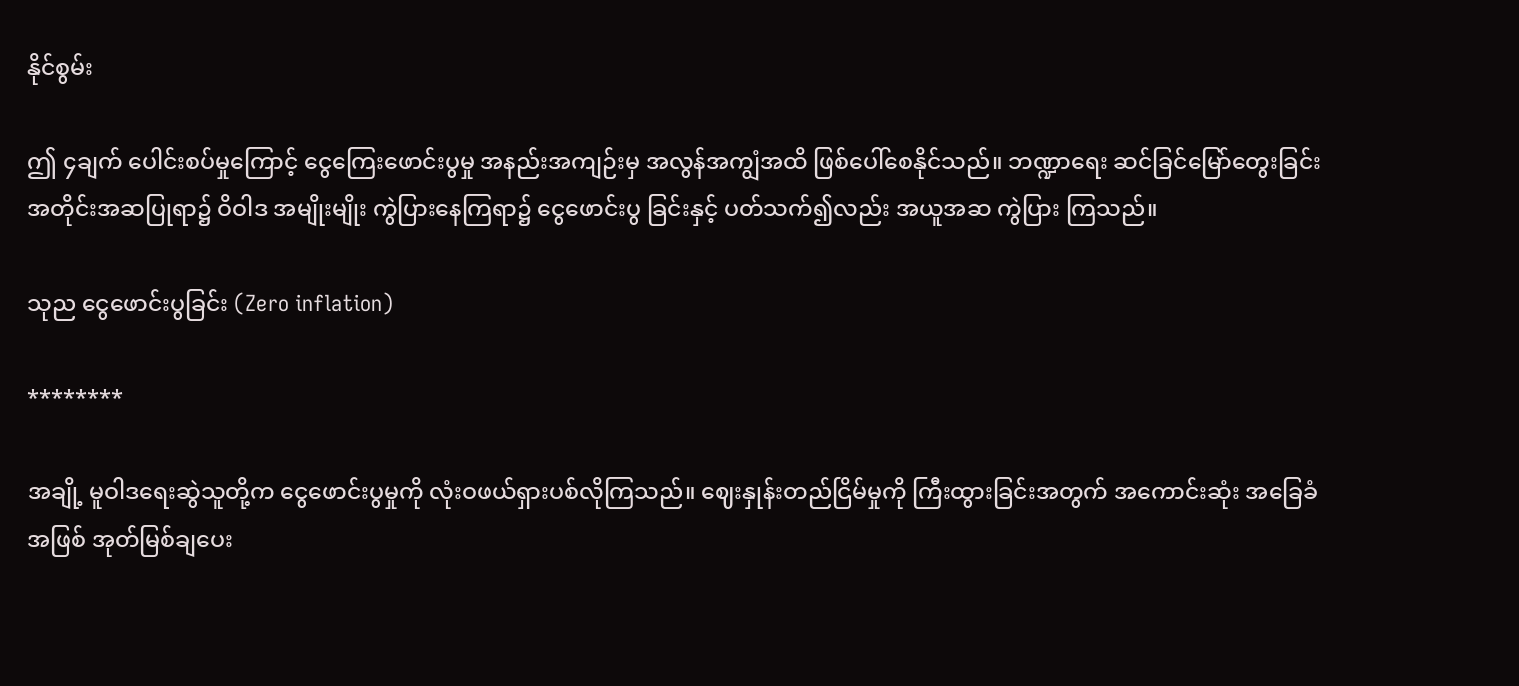နိုင်စွမ်း

ဤ ၄ချက် ပေါင်းစပ်မှုကြောင့် ငွေကြေးဖောင်းပွမှု အနည်းအကျဉ်းမှ အလွန်အကျွံအထိ ဖြစ်ပေါ်စေနိုင်သည်။ ဘဏ္ဍာရေး ဆင်ခြင်မြော်တွေးခြင်း အတိုင်းအဆပြုရာ၌ ဝိဝါဒ အမျိုးမျိုး ကွဲပြားနေကြရာ၌ ငွေဖောင်းပွ ခြင်းနှင့် ပတ်သက်၍လည်း အယူအဆ ကွဲပြား ကြသည်။

သုည ငွေဖောင်းပွခြင်း (Zero inflation)

********

အချို့ မူဝါဒရေးဆွဲသူတို့က ငွေဖောင်းပွမှုကို လုံးဝဖယ်ရှားပစ်လိုကြသည်။ ဈေးနှုန်းတည်ငြိမ်မှုကို ကြီးထွားခြင်းအတွက် အကောင်းဆုံး အခြေခံအဖြစ် အုတ်မြစ်ချပေး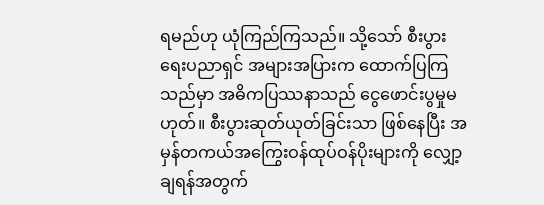ရမည်ဟု ယုံကြည်ကြသည်။ သို့သော် စီးပွားရေးပညာရှင် အများအပြားက ထောက်ပြကြသည်မှာ အဓိကပြဿနာသည် ငွေဖောင်းပွမှုမဟုတ်။ စီးပွားဆုတ်ယုတ်ခြင်းသာ ဖြစ်နေပြီး အမှန်တကယ်အကြွေးဝန်ထုပ်ဝန်ပိုးများကို လျှော့ချရန်အတွက်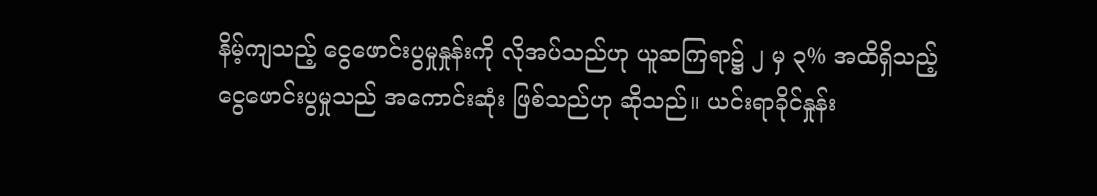နိမ့်ကျသည့် ငွေဖောင်းပွမှုနှုန်းကို လိုအပ်သည်ဟု ယူဆကြရာ၌ ၂ မှ ၃% အထိရှိသည့် ငွေဖောင်းပွမှုသည် အကောင်းဆုံး ဖြစ်သည်ဟု ဆိုသည်။ ယင်းရာခိုင်နှုန်း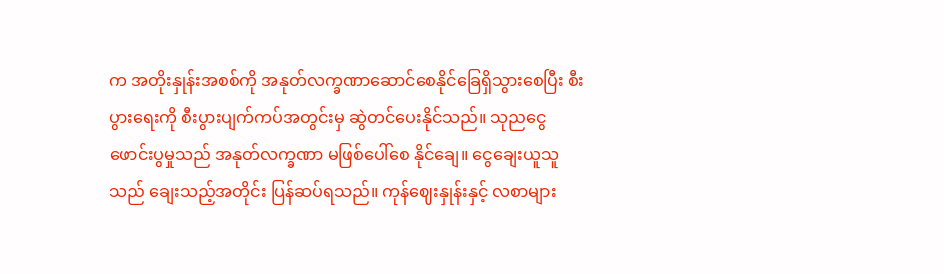က အတိုးနှုန်းအစစ်ကို အနုတ်လက္ခဏာဆောင်စေနိုင်ခြေရှိသွားစေပြီး စီးပွားရေးကို စီးပွားပျက်ကပ်အတွင်းမှ ဆွဲတင်ပေးနိုင်သည်။ သုညငွေဖောင်းပွမှုသည် အနုတ်လက္ခဏာ မဖြစ်ပေါ်စေ နိုင်ချေ။ ငွေချေးယူသူသည် ချေးသည့်အတိုင်း ပြန်ဆပ်ရသည်။ ကုန်ဈေးနှုန်းနှင့် လစာများ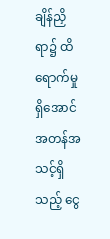ချိန်ညှိရာ၌ ထိရောက်မှုရှိအောင် အတန်အသင့်ရှိသည့် ငွေ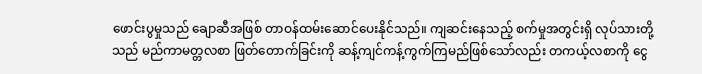ဖောင်းပွမှုသည် ချောဆီအဖြစ် တာဝန်ထမ်းဆောင်ပေးနိုင်သည်။ ကျဆင်းနေသည့် စက်မှုအတွင်းရှိ လုပ်သားတို့သည် မည်ကာမတ္တလစာ ဖြတ်တောက်ခြင်းကို ဆန့်ကျင်ကန့်ကွက်ကြမည်ဖြစ်သော်လည်း တကယ့်လစာကို ငွေ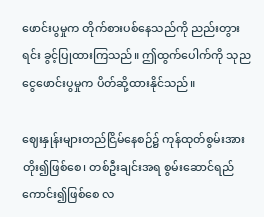ဖောင်းပွမှုက တိုက်စားပစ်နေသည်ကို ညည်းတွားရင်း ခွင့်ပြုထားကြသည်။ ဤထွက်ပေါက်ကို သုညငွေဖောင်းပွမှုက ပိတ်ဆို့ထားနိုင်သည်။

ဈေးနှုန်းများတည်ငြိမ်နေစဉ်၌ ကုန်ထုတ်စွမ်းအားတိုး၍ဖြစ်စေ၊ တစ်ဦးချင်းအရ စွမ်းဆောင်ရည် ကောင်း၍ဖြစ်စေ လ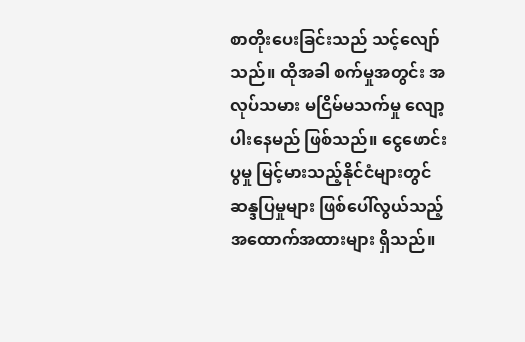စာတိုးပေးခြင်းသည် သင့်လျော်သည်။ ထိုအခါ စက်မှုအတွင်း အလုပ်သမား မငြိမ်မသက်မှု လျော့ပါးနေမည် ဖြစ်သည်။ ငွေဖောင်းပွမှု မြင့်မားသည့်နိုင်ငံများတွင် ဆန္ဒပြမှုများ ဖြစ်ပေါ်လွယ်သည့် အထောက်အထားများ ရှိသည်။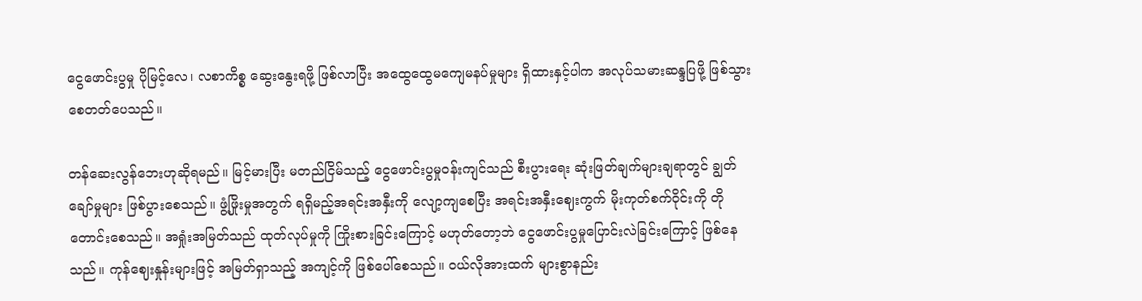ငွေဖောင်းပွမှု ပိုမြင့်လေ၊ လစာကိစ္စ ဆွေးနွေးရဖို့ ဖြစ်လာပြီး အထွေထွေမကျေမနပ်မှုများ ရှိထားနှင့်ပါက အလုပ်သမားဆန္ဒပြဖို့ ဖြစ်သွားစေတတ်ပေသည်။

တန်ဆေးလွန်ဘေးဟုဆိုရမည်။ မြင့်မားပြီး မတည်ငြိမ်သည့် ငွေဖောင်းပွမှုဝန်းကျင်သည် စီးပွားရေး ဆုံးဖြတ်ချက်များချရာတွင် ချွတ်ချော်မှုများ ဖြစ်ပွားစေသည်။ ဖွံ့ဖြိုးမှုအတွက် ရရှိမည့်အရင်းအနှီးကို လျော့ကျစေပြီး အရင်းအနှီးဈေးကွက် မိုးကုတ်စက်ဝိုင်းကို တိုတောင်းစေသည်။ အရှုံးအမြတ်သည် ထုတ်လုပ်မှုကို ကြိုးစားခြင်းကြောင့် မဟုတ်တော့ဘဲ ငွေဖောင်းပွမှုပြောင်းလဲခြင်းကြောင့် ဖြစ်နေသည်။ ကုန်ဈေးနှုန်းများဖြင့် အမြတ်ရှာသည့် အကျင့်ကို ဖြစ်ပေါ်စေသည်။ ဝယ်လိုအားထက် များစွာနည်း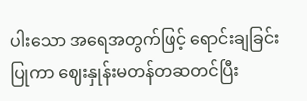ပါးသော အရေအတွက်ဖြင့် ရောင်းချခြင်းပြုကာ ဈေးနှုန်းမတန်တဆတင်ပြီး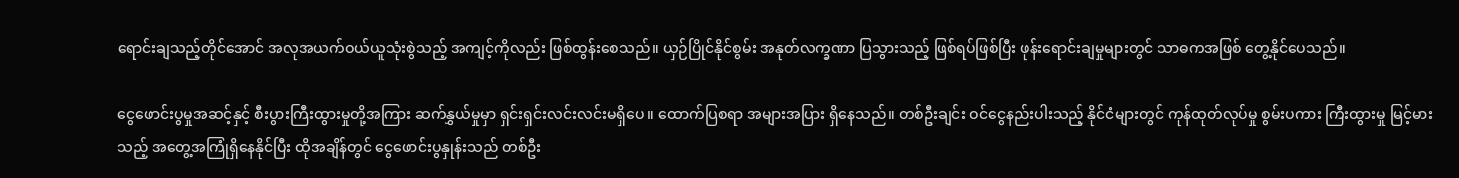ရောင်းချသည့်တိုင်အောင် အလုအယက်ဝယ်ယူသုံးစွဲသည့် အကျင့်ကိုလည်း ဖြစ်ထွန်းစေသည်။ ယှဉ်ပြိုင်နိုင်စွမ်း အနုတ်လက္ခဏာ ပြသွားသည့် ဖြစ်ရပ်ဖြစ်ပြီး ဖုန်းရောင်းချမှုများတွင် သာဓကအဖြစ် တွေ့နိုင်ပေသည်။

ငွေဖောင်းပွမှုအဆင့်နှင့် စီးပွားကြီးထွားမှုတို့အကြား ဆက်နွှယ်မှုမှာ ရှင်းရှင်းလင်းလင်းမရှိပေ။ ထောက်ပြစရာ အများအပြား ရှိနေသည်။ တစ်ဦးချင်း ဝင်ငွေနည်းပါးသည့် နိုင်ငံများတွင် ကုန်ထုတ်လုပ်မှု စွမ်းပကား ကြီးထွားမှု မြင့်မားသည့် အတွေ့အကြုံရှိနေနိုင်ပြီး ထိုအချိန်တွင် ငွေဖောင်းပွနှုန်းသည် တစ်ဦး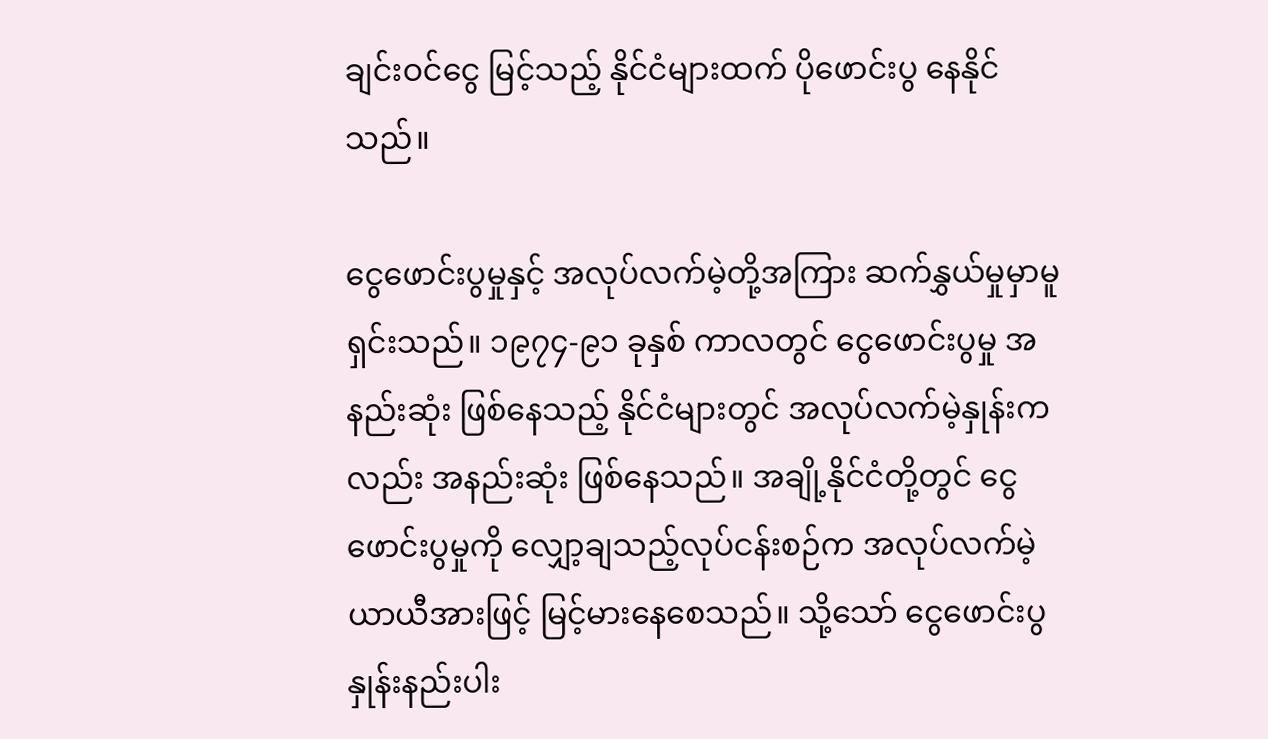ချင်းဝင်ငွေ မြင့်သည့် နိုင်ငံများထက် ပိုဖောင်းပွ နေနိုင်သည်။

ငွေဖောင်းပွမှုနှင့် အလုပ်လက်မဲ့တို့အကြား ဆက်နွှယ်မှုမှာမူ ရှင်းသည်။ ၁၉၇၄-၉၁ ခုနှစ် ကာလတွင် ငွေဖောင်းပွမှု အနည်းဆုံး ဖြစ်နေသည့် နိုင်ငံများတွင် အလုပ်လက်မဲ့နှုန်းကလည်း အနည်းဆုံး ဖြစ်နေသည်။ အချို့နိုင်ငံတို့တွင် ငွေဖောင်းပွမှုကို လျှော့ချသည့်လုပ်ငန်းစဉ်က အလုပ်လက်မဲ့ ယာယီအားဖြင့် မြင့်မားနေစေသည်။ သို့သော် ငွေဖောင်းပွနှုန်းနည်းပါး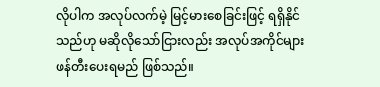လိုပါက အလုပ်လက်မဲ့ မြင့်မားစေခြင်းဖြင့် ရရှိနိုင်သည်ဟု မဆိုလိုသော်ငြားလည်း အလုပ်အကိုင်များ ဖန်တီးပေးရမည် ဖြစ်သည်။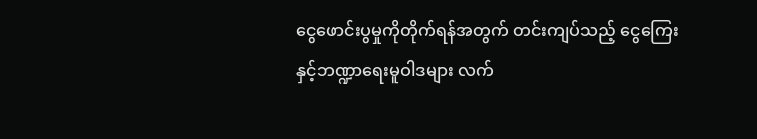ငွေဖောင်းပွမှုကိုတိုက်ရန်အတွက် တင်းကျပ်သည့် ငွေကြေးနှင့်ဘဏ္ဍာရေးမူဝါဒများ လက်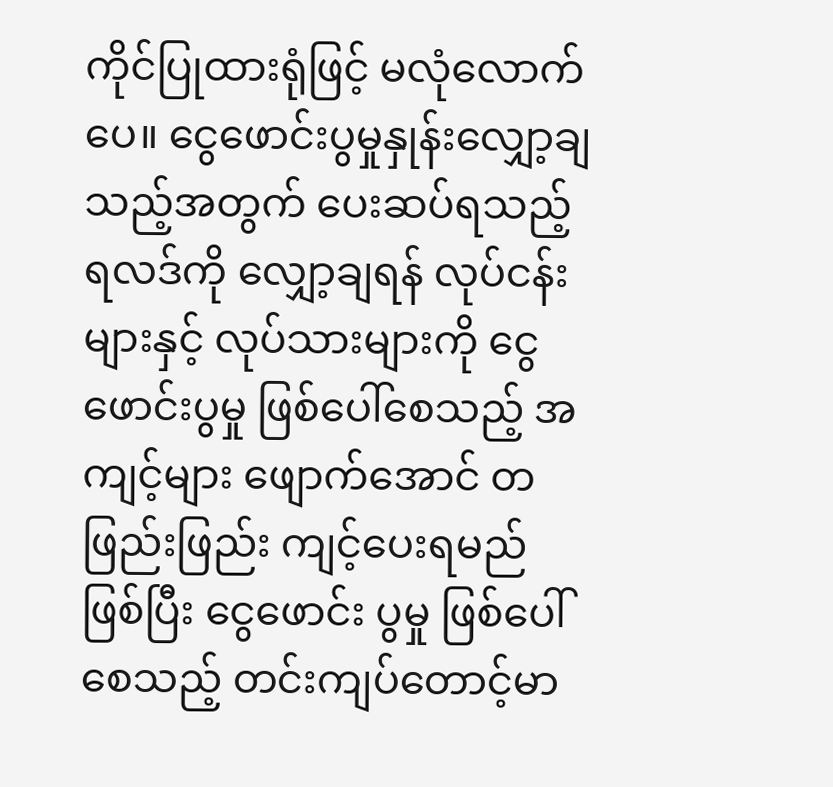ကိုင်ပြုထားရုံဖြင့် မလုံလောက်ပေ။ ငွေဖောင်းပွမှုနှုန်းလျှော့ချသည့်အတွက် ပေးဆပ်ရသည့် ရလဒ်ကို လျှော့ချရန် လုပ်ငန်းများနှင့် လုပ်သားများကို ငွေဖောင်းပွမှု ဖြစ်ပေါ်စေသည့် အကျင့်များ ဖျောက်အောင် တဖြည်းဖြည်း ကျင့်ပေးရမည်ဖြစ်ပြီး ငွေဖောင်း ပွမှု ဖြစ်ပေါ်စေသည့် တင်းကျပ်တောင့်မာ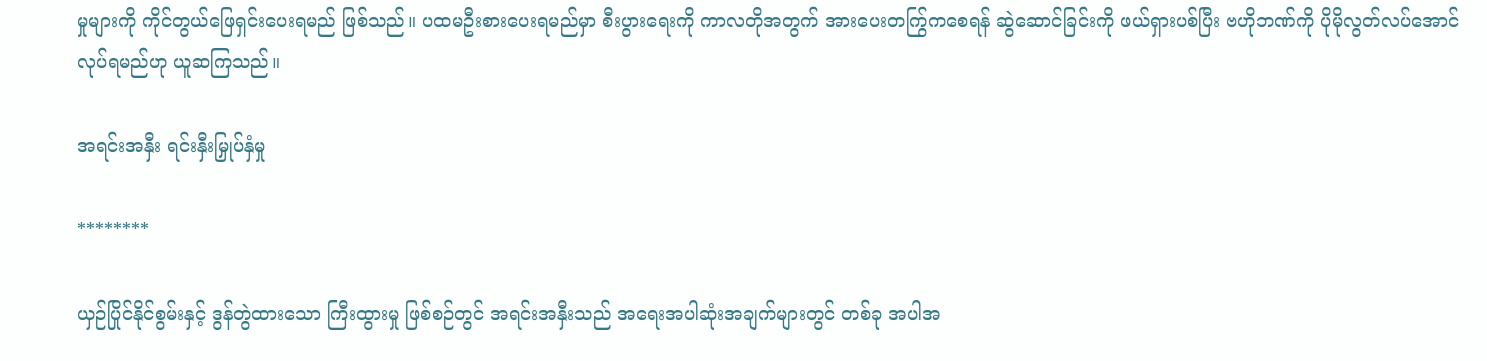မှုများကို ကိုင်တွယ်ဖြေရှင်းပေးရမည် ဖြစ်သည်။ ပထမဦးစားပေးရမည်မှာ စီးပွားရေးကို ကာလတိုအတွက် အားပေးတက်ြွကစေရန် ဆွဲဆောင်ခြင်းကို ဖယ်ရှားပစ်ပြီး ဗဟိုဘဏ်ကို ပိုမိုလွတ်လပ်အောင် လုပ်ရမည်ဟု ယူဆကြသည်။

အရင်းအနှီး ရင်းနှီးမြှုပ်နှံမှု

********

ယှဉ်ပြိုင်နိုင်စွမ်းနှင့် ဒွန်တွဲထားသော ကြီးထွားမှု ဖြစ်စဉ်တွင် အရင်းအနှီးသည် အရေးအပါဆုံးအချက်များတွင် တစ်ခု အပါအ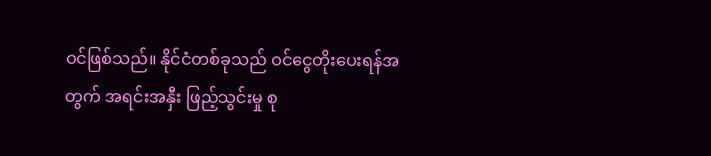ဝင်ဖြစ်သည်။ နိုင်ငံတစ်ခုသည် ဝင်ငွေတိုးပေးရန်အတွက် အရင်းအနှီး ဖြည့်သွင်းမှု စု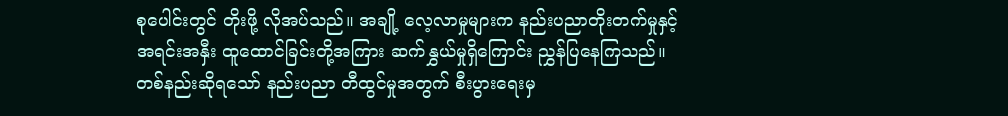စုပေါင်းတွင် တိုးဖို့ လိုအပ်သည်။ အချို့ လေ့လာမှုများက နည်းပညာတိုးတက်မှုနှင့် အရင်းအနှီး ထူထောင်ခြင်းတို့အကြား ဆက်နွှယ်မှုရှိကြောင်း ညွှန်ပြနေကြသည်။ တစ်နည်းဆိုရသော် နည်းပညာ တီထွင်မှုအတွက် စီးပွားရေးမှ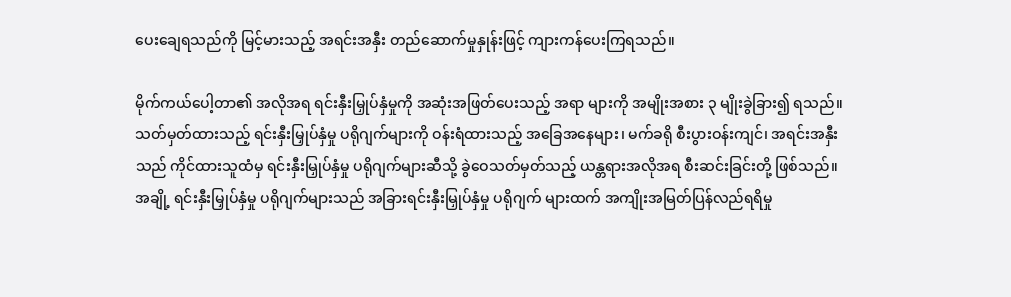ပေးချေရသည်ကို မြင့်မားသည့် အရင်းအနှီး တည်ဆောက်မှုနှုန်းဖြင့် ကျားကန်ပေးကြရသည်။

မိုက်ကယ်ပေါ့တာ၏ အလိုအရ ရင်းနှီးမြှုပ်နှံမှုကို အဆုံးအဖြတ်ပေးသည့် အရာ များကို အမျိုးအစား ၃ မျိုးခွဲခြား၍ ရသည်။ သတ်မှတ်ထားသည့် ရင်းနှီးမြှုပ်နှံမှု ပရိုဂျက်များကို ဝန်းရံထားသည့် အခြေအနေများ၊ မက်ခရို စီးပွားဝန်းကျင်၊ အရင်းအနှီးသည် ကိုင်ထားသူထံမှ ရင်းနှီးမြှုပ်နှံမှု ပရိုဂျက်များဆီသို့ ခွဲဝေသတ်မှတ်သည့် ယန္တရားအလိုအရ စီးဆင်းခြင်းတို့ ဖြစ်သည်။ အချို့ ရင်းနှီးမြှုပ်နှံမှု ပရိုဂျက်များသည် အခြားရင်းနှီးမြှုပ်နှံမှု ပရိုဂျက် များထက် အကျိုးအမြတ်ပြန်လည်ရရိမှု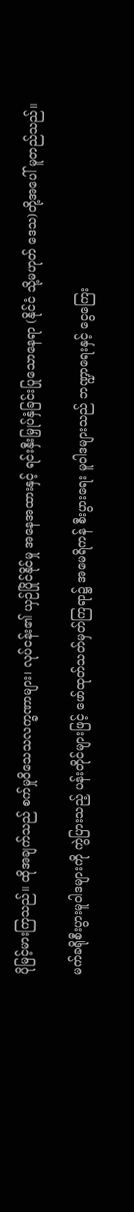ပိုမြင့်မားကြသည်။ ထိုအချက်သည် စက်မှုဝိသေသလက္ခဏာများ၊ လုပ်ငန်း၏ ယှဉ်ပြိုင်နိုင်မှု အနေအထားနှင့် ရင်းနှီးမြှုပ်နှံခြင်းပြုသောနေရာ (နိုင်ငံ သို့မဟုတ် ဒေသ)တို့အပေါ် မူတည်သည်။

မက်ခရိုစီးပွားမူဝါဒများကို ကွဲပြားသည့် ပန်းတိုင်များဖြင့် ဖော်ထုတ်သတ်မှတ်ကြရာ၌ အမေရိကန် စီးပွားရေး မူဝါဒများသည် ဘဏ္ဍာရေးနှင့် ငွေကြေး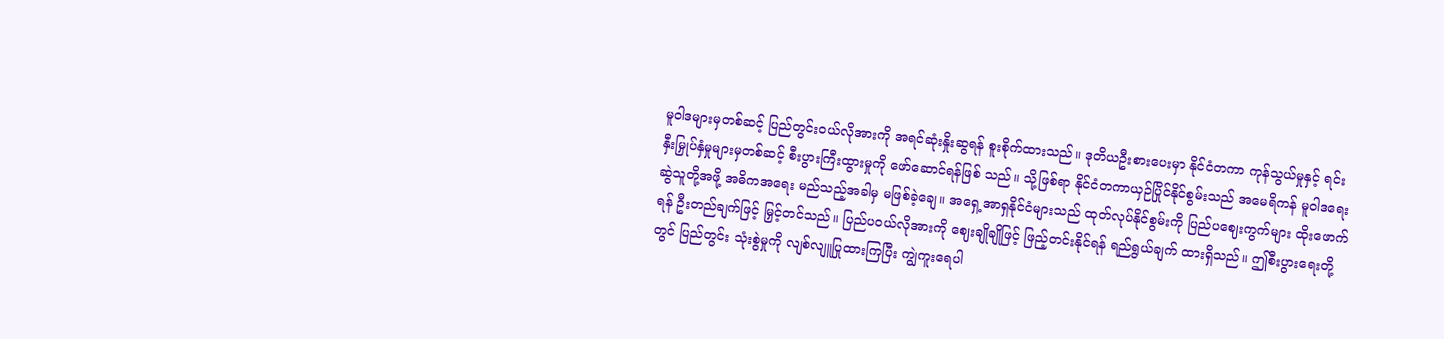မူဝါဒများမှတစ်ဆင့် ပြည်တွင်းဝယ်လိုအားကို အရင်ဆုံးနှိုးဆွရန် စူးစိုက်ထားသည်။ ဒုတိယဦးစားပေးမှာ နိုင်ငံတကာ ကုန်သွယ်မှုနှင့် ရင်းနှီးမြှုပ်နှံမှုများမှတစ်ဆင့် စီးပွားကြီးထွားမှုကို ဖော်ဆောင်ရန်ဖြစ် သည်။ သို့ဖြစ်ရာ နိုင်ငံတကာယှဉ်ပြိုင်နိုင်စွမ်းသည် အမေရိကန် မူဝါဒရေးဆွဲသူတို့အဖို့ အဓိကအရေး မည်သည့်အခါမှ မဖြစ်ခဲ့ချေ။ အရှေ့အာရှနိုင်ငံများသည် ထုတ်လုပ်နိုင်စွမ်းကို ပြည်ပဈေးကွက်များ ထိုးဖောက်ရန် ဦးတည်ချက်ဖြင့် မြှင့်တင်သည်။ ပြည်ပဝယ်လိုအားကို ဈေးချိုချိုဖြင့် ဖြည့်တင်းနိုင်ရန် ရည်ရွယ်ချက် ထားရှိသည်။ ဤစီးပွားရေးတို့တွင် ပြည်တွင်း သုံးစွဲမှုကို လျစ်လျူပြုထားကြပြီး ကျွဲကူးရေပါ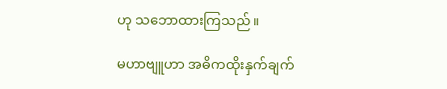ဟု သဘောထားကြသည်။

မဟာဗျူဟာ အဓိကထိုးနှက်ချက်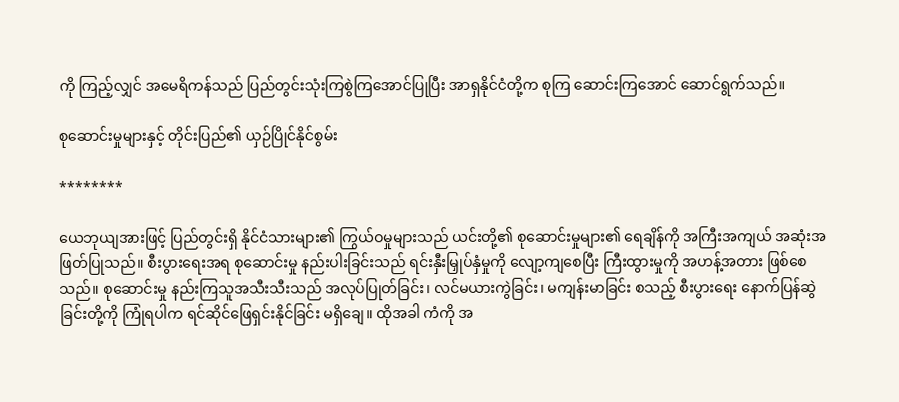ကို ကြည့်လျှင် အမေရိကန်သည် ပြည်တွင်းသုံးကြစွဲကြအောင်ပြုပြီး အာရှနိုင်ငံတို့က စုကြ ဆောင်းကြအောင် ဆောင်ရွက်သည်။

စုဆောင်းမှုများနှင့် တိုင်းပြည်၏ ယှဉ်ပြိုင်နိုင်စွမ်း

********

ယေဘုယျအားဖြင့် ပြည်တွင်းရှိ နိုင်ငံသားများ၏ ကြွယ်ဝမှုများသည် ယင်းတို့၏ စုဆောင်းမှုများ၏ ရေချိန်ကို အကြီးအကျယ် အဆုံးအဖြတ်ပြုသည်။ စီးပွားရေးအရ စုဆောင်းမှု နည်းပါးခြင်းသည် ရင်းနှီးမြှုပ်နှံမှုကို လျော့ကျစေပြီး ကြီးထွားမှုကို အဟန့်အတား ဖြစ်စေသည်။ စုဆောင်းမှု နည်းကြသူအသီးသီးသည် အလုပ်ပြုတ်ခြင်း၊ လင်မယားကွဲခြင်း၊ မကျန်းမာခြင်း စသည့် စီးပွားရေး နောက်ပြန်ဆွဲခြင်းတို့ကို ကြုံရပါက ရင်ဆိုင်ဖြေရှင်းနိုင်ခြင်း မရှိချေ။ ထိုအခါ ကံကို အ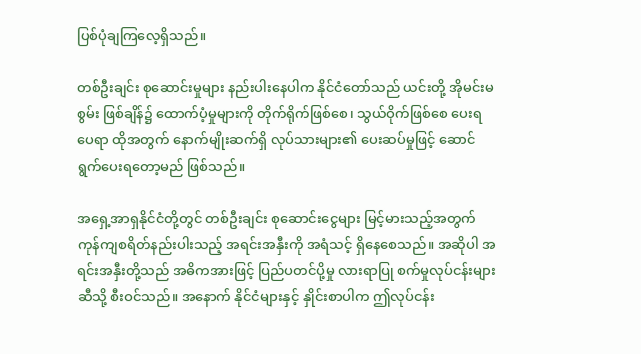ပြစ်ပုံချကြလေ့ရှိသည်။

တစ်ဦးချင်း စုဆောင်းမှုများ နည်းပါးနေပါက နိုင်ငံတော်သည် ယင်းတို့ အိုမင်းမစွမ်း ဖြစ်ချိန်၌ ထောက်ပံ့မှုများကို တိုက်ရိုက်ဖြစ်စေ၊ သွယ်ဝိုက်ဖြစ်စေ ပေးရပေရာ ထိုအတွက် နောက်မျိုးဆက်ရှိ လုပ်သားများ၏ ပေးဆပ်မှုဖြင့် ဆောင်ရွက်ပေးရတော့မည် ဖြစ်သည်။

အရှေ့အာရှနိုင်ငံတို့တွင် တစ်ဦးချင်း စုဆောင်းငွေများ မြင့်မားသည့်အတွက် ကုန်ကျစရိတ်နည်းပါးသည့် အရင်းအနှီးကို အရံသင့် ရှိနေစေသည်။ အဆိုပါ အရင်းအနှီးတို့သည် အဓိကအားဖြင့် ပြည်ပတင်ပို့မှု လားရာပြု စက်မှုလုပ်ငန်းများဆီသို့ စီးဝင်သည်။ အနောက် နိုင်ငံများနှင့် နှိုင်းစာပါက ဤလုပ်ငန်း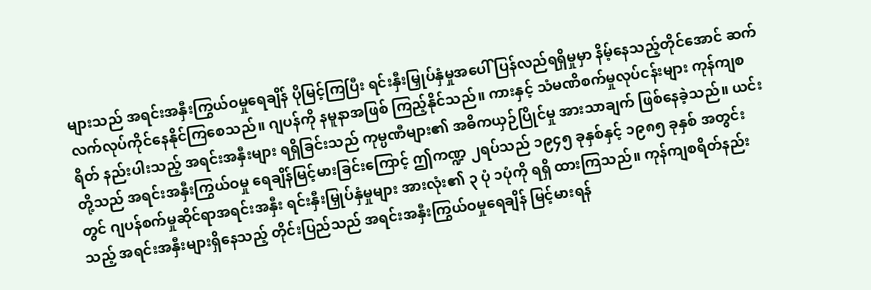များသည် အရင်းအနှီးကြွယ်ဝမှုရေချိန် ပိုမြင့်ကြပြီး ရင်းနှီးမြှုပ်နှံမှုအပေါ် ပြန်လည်ရရှိမှုမှာ နိမ့်နေသည့်တိုင်အောင် ဆက်လက်လုပ်ကိုင်နေနိုင်ကြစေသည်။ ဂျပန်ကို နမူနာအဖြစ် ကြည့်နိုင်သည်။ ကားနှင့် သံမဏိစက်မှုလုပ်ငန်းများ ကုန်ကျစရိတ် နည်းပါးသည့် အရင်းအနှီးများ ရရှိခြင်းသည် ကုမ္ပဏီများ၏ အဓိကယှဉ်ပြိုင်မှု အားသာချက် ဖြစ်နေခဲ့သည်။ ယင်းတို့သည် အရင်းအနှီးကြွယ်ဝမှု ရေချိန်မြင့်မားခြင်းကြောင့် ဤကဏ္ဍ ၂ရပ်သည် ၁၉၄၅ ခုနှစ်နှင့် ၁၉၈၅ ခုနှစ် အတွင်းတွင် ဂျပန်စက်မှုဆိုင်ရာအရင်းအနှီး ရင်းနှီးမြှုပ်နှံမှုများ အားလုံး၏ ၃ ပုံ ၁ပုံကို ရရှိ ထားကြသည်။ ကုန်ကျစရိတ်နည်းသည့် အရင်းအနှီးများရှိနေသည့် တိုင်းပြည်သည် အရင်းအနှီးကြွယ်ဝမှုရေချိန် မြင့်မားရန်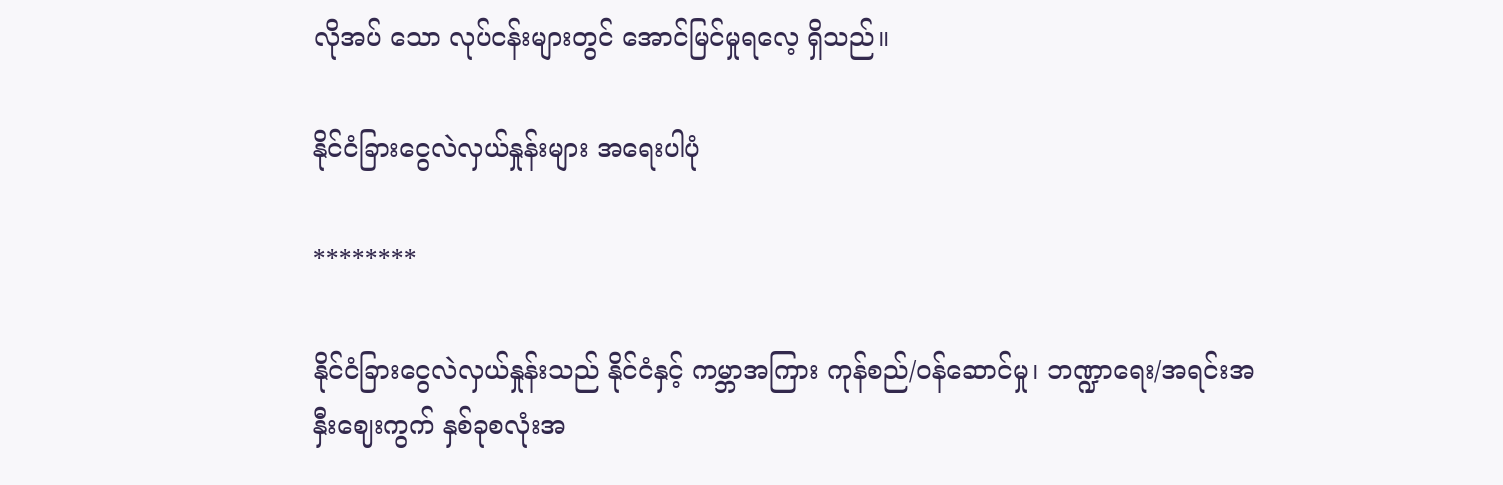လိုအပ် သော လုပ်ငန်းများတွင် အောင်မြင်မှုရလေ့ ရှိသည်။

နိုင်ငံခြားငွေလဲလှယ်နှုန်းများ အရေးပါပုံ

********

နိုင်ငံခြားငွေလဲလှယ်နှုန်းသည် နိုင်ငံနှင့် ကမ္ဘာအကြား ကုန်စည်/ဝန်ဆောင်မှု၊ ဘဏ္ဍာရေး/အရင်းအနှီးဈေးကွက် နှစ်ခုစလုံးအ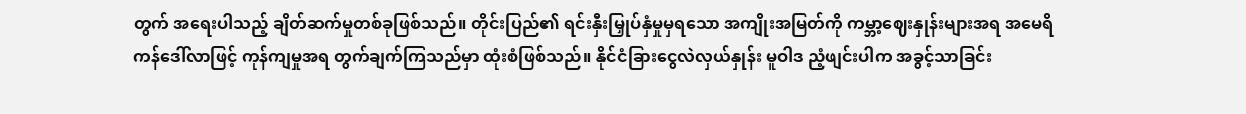တွက် အရေးပါသည့် ချိတ်ဆက်မှုတစ်ခုဖြစ်သည်။ တိုင်းပြည်၏ ရင်းနှီးမြှုပ်နှံမှုမှရသော အကျိုးအမြတ်ကို ကမ္ဘာ့ဈေးနှုန်းများအရ အမေရိကန်ဒေါ်လာဖြင့် ကုန်ကျမှုအရ တွက်ချက်ကြသည်မှာ ထုံးစံဖြစ်သည်။ နိုင်ငံခြားငွေလဲလှယ်နှုန်း မူဝါဒ ညံ့ဖျင်းပါက အခွင့်သာခြင်း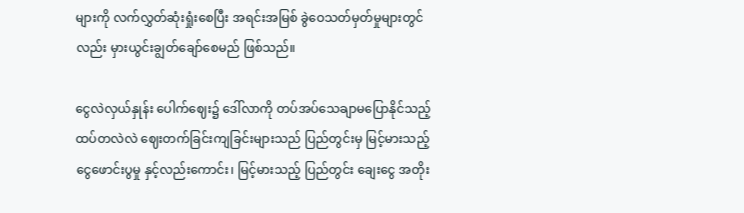များကို လက်လွှတ်ဆုံးရှုံးစေပြီး အရင်းအမြစ် ခွဲဝေသတ်မှတ်မှုများတွင်လည်း မှားယွင်းချွတ်ချော်စေမည် ဖြစ်သည်။

ငွေလဲလှယ်နှုန်း ပေါက်ဈေး၌ ဒေါ်လာကို တပ်အပ်သေချာမပြောနိုင်သည့် ထပ်တလဲလဲ ဈေးတက်ခြင်းကျခြင်းများသည် ပြည်တွင်းမှ မြင့်မားသည့် ငွေဖောင်းပွမှု နှင့်လည်းကောင်း၊ မြင့်မားသည့် ပြည်တွင်း ချေးငွေ အတိုး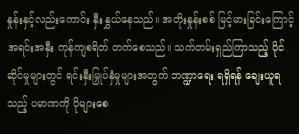နှုန်းနှင့်လည်းကောင်း နှီးနွှယ်နေသည်။ အတိုးနှုန်းစစ် မြင့်မားခြင်းကြောင့် အရင်းအနှီး ကုန်ကျစရိတ် တက်စေသည်။ သက်တမ်းရှည်ကြာသည့် ပိုင်ဆိုင်မှုများတွင် ရင်းနှီးမြှုပ်နှံမှုများအတွက် ဘဏ္ဍာရေး ရရှိရန် ချေးယူရသည့် ပမာဏကို ပိုများစေ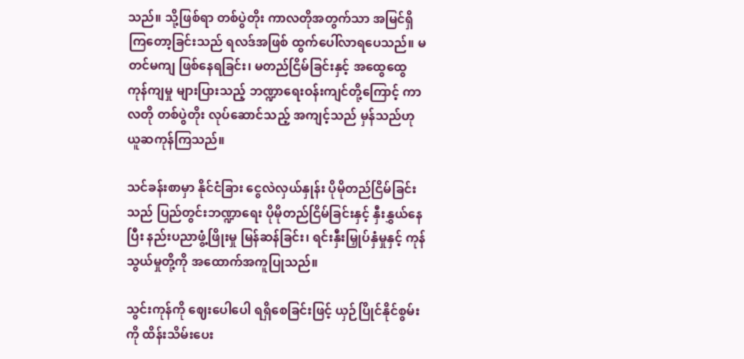သည်။ သို့ဖြစ်ရာ တစ်ပွဲတိုး ကာလတိုအတွက်သာ အမြင်ရှိကြတော့ခြင်းသည် ရလဒ်အဖြစ် ထွက်ပေါ်လာရပေသည်။ မတင်မကျ ဖြစ်နေရခြင်း၊ မတည်ငြိမ်ခြင်းနှင့် အထွေထွေ ကုန်ကျမှု များပြားသည့် ဘဏ္ဍာရေးဝန်းကျင်တို့ကြောင့် ကာလတို တစ်ပွဲတိုး လုပ်ဆောင်သည့် အကျင့်သည် မှန်သည်ဟု ယူဆကုန်ကြသည်။

သင်ခန်းစာမှာ နိုင်ငံခြား ငွေလဲလှယ်နှုန်း ပိုမိုတည်ငြိမ်ခြင်းသည် ပြည်တွင်းဘဏ္ဍာရေး ပိုမိုတည်ငြိမ်ခြင်းနှင့် နှီးနွှယ်နေပြီး နည်းပညာဖွံ့ဖြိုးမှု မြန်ဆန်ခြင်း၊ ရင်းနှီးမြှုပ်နှံမှုနှင့် ကုန်သွယ်မှုတို့ကို အထောက်အကူပြုသည်။

သွင်းကုန်ကို ဈေးပေါပေါ ရရှိစေခြင်းဖြင့် ယှဉ်ပြိုင်နိုင်စွမ်းကို ထိန်းသိမ်းပေး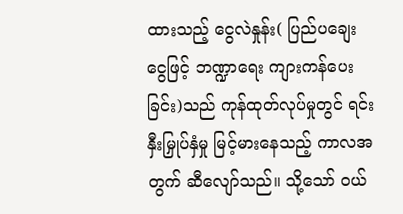ထားသည့် ငွေလဲနှုန်း( ပြည်ပချေးငွေဖြင့် ဘဏ္ဍာရေး ကျားကန်ပေးခြင်း)သည် ကုန်ထုတ်လုပ်မှုတွင် ရင်းနှီးမြှုပ်နှံမှု မြင့်မားနေသည့် ကာလအတွက် ဆီလျော်သည်။ သို့သော် ဝယ်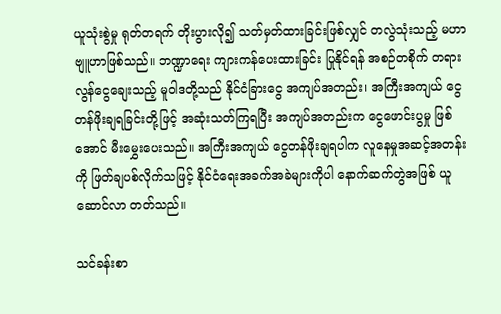ယူသုံးစွဲမှု ရုတ်တရက် တိုးပွားလို၍ သတ်မှတ်ထားခြင်းဖြစ်လျှင် တလွဲသုံးသည့် မဟာဗျူဟာဖြစ်သည်။ ဘဏ္ဍာရေး ကျားကန်ပေးထားခြင်း ပြုနိုင်ရန် အစဉ်တစိုက် တရားလွန်ငွေချေးသည့် မူဝါဒတို့သည် နိုင်ငံခြားငွေ အကျပ်အတည်း၊ အကြီးအကျယ် ငွေတန်ဖိုးချရခြင်းတို့ဖြင့် အဆုံးသတ်ကြရပြီး အကျပ်အတည်းက ငွေဖောင်းပွမှု ဖြစ်အောင် မီးမွှေးပေးသည်။ အကြီးအကျယ် ငွေတန်ဖိုးချရပါက လူနေမှုအဆင့်အတန်းကို ဖြတ်ချပစ်လိုက်သဖြင့် နိုင်ငံရေးအခက်အခဲများကိုပါ နောက်ဆက်တွဲအဖြစ် ယူဆောင်လာ တတ်သည်။

သင်ခန်းစာ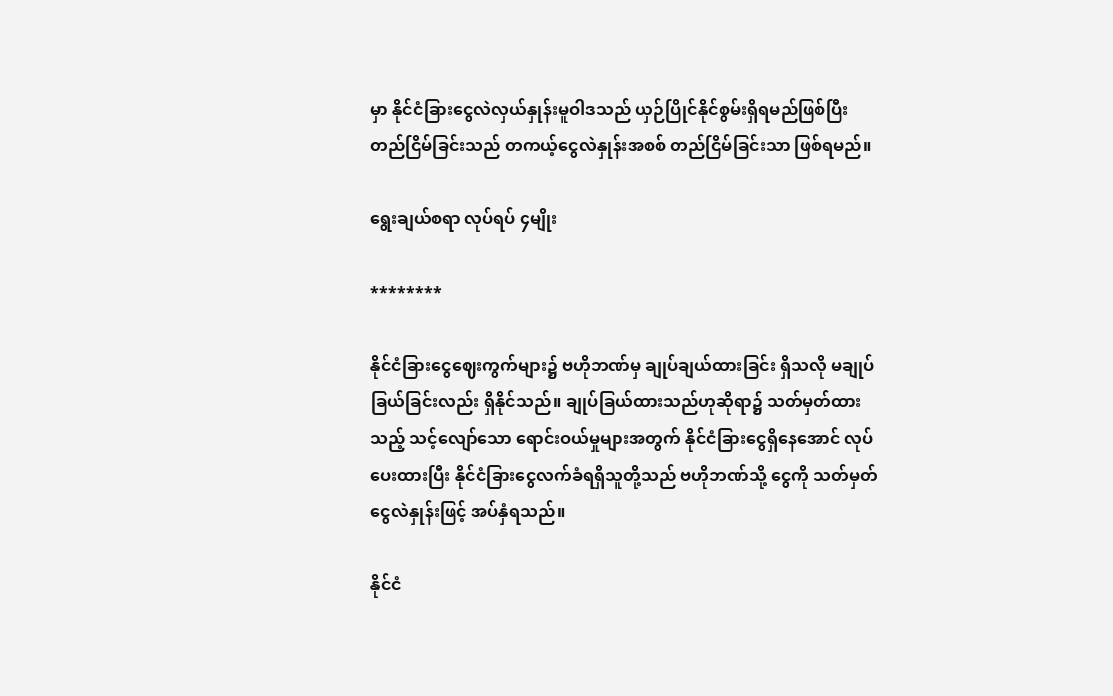မှာ နိုင်ငံခြားငွေလဲလှယ်နှုန်းမူဝါဒသည် ယှဉ်ပြိုင်နိုင်စွမ်းရှိရမည်ဖြစ်ပြီး တည်ငြိမ်ခြင်းသည် တကယ့်ငွေလဲနှုန်းအစစ် တည်ငြိမ်ခြင်းသာ ဖြစ်ရမည်။

ရွေးချယ်စရာ လုပ်ရပ် ၄မျိုး

********

နိုင်ငံခြားငွေဈေးကွက်များ၌ ဗဟိုဘဏ်မှ ချုပ်ချယ်ထားခြင်း ရှိသလို မချုပ်ခြယ်ခြင်းလည်း ရှိနိုင်သည်။ ချုပ်ခြယ်ထားသည်ဟုဆိုရာ၌ သတ်မှတ်ထားသည့် သင့်လျော်သော ရောင်းဝယ်မှုများအတွက် နိုင်ငံခြားငွေရှိနေအောင် လုပ်ပေးထားပြီး နိုင်ငံခြားငွေလက်ခံရရှိသူတို့သည် ဗဟိုဘဏ်သို့ ငွေကို သတ်မှတ်ငွေလဲနှုန်းဖြင့် အပ်နှံရသည်။

နိုင်ငံ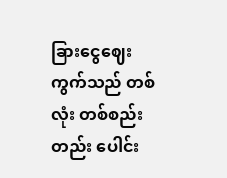ခြားငွေဈေးကွက်သည် တစ်လုံး တစ်စည်းတည်း ပေါင်း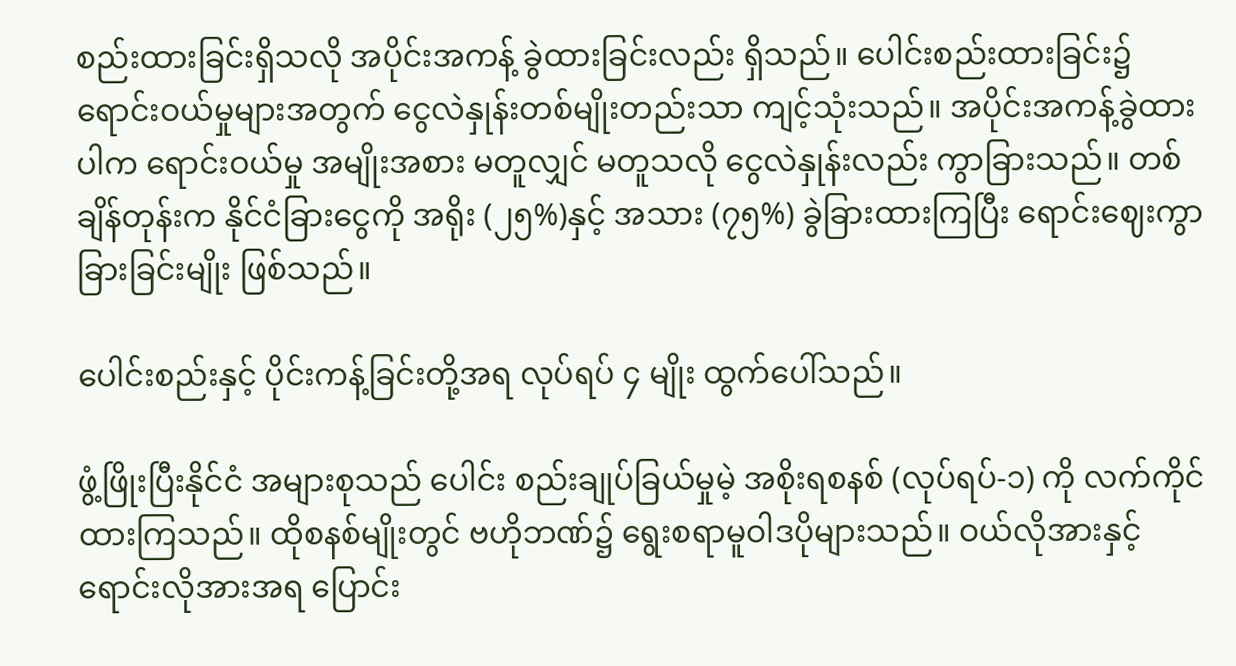စည်းထားခြင်းရှိသလို အပိုင်းအကန့် ခွဲထားခြင်းလည်း ရှိသည်။ ပေါင်းစည်းထားခြင်း၌ ရောင်းဝယ်မှုများအတွက် ငွေလဲနှုန်းတစ်မျိုးတည်းသာ ကျင့်သုံးသည်။ အပိုင်းအကန့်ခွဲထားပါက ရောင်းဝယ်မှု အမျိုးအစား မတူလျှင် မတူသလို ငွေလဲနှုန်းလည်း ကွာခြားသည်။ တစ်ချိန်တုန်းက နိုင်ငံခြားငွေကို အရိုး (၂၅%)နှင့် အသား (၇၅%) ခွဲခြားထားကြပြီး ရောင်းဈေးကွာခြားခြင်းမျိုး ဖြစ်သည်။

ပေါင်းစည်းနှင့် ပိုင်းကန့်ခြင်းတို့အရ လုပ်ရပ် ၄ မျိုး ထွက်ပေါ်သည်။

ဖွံ့ဖြိုးပြီးနိုင်ငံ အများစုသည် ပေါင်း စည်းချုပ်ခြယ်မှုမဲ့ အစိုးရစနစ် (လုပ်ရပ်-၁) ကို လက်ကိုင်ထားကြသည်။ ထိုစနစ်မျိုးတွင် ဗဟိုဘဏ်၌ ရွေးစရာမူဝါဒပိုများသည်။ ဝယ်လိုအားနှင့် ရောင်းလိုအားအရ ပြောင်း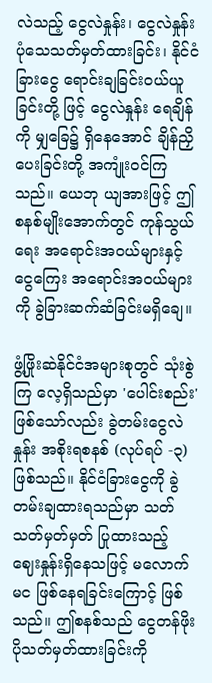လဲသည့် ငွေလဲနှုန်း၊ ငွေလဲနှုန်းပုံသေသတ်မှတ်ထားခြင်း၊ နိုင်ငံခြားငွေ ရောင်းချခြင်းဝယ်ယူခြင်းတို့ ဖြင့် ငွေလဲနှုန်း ရေချိန်ကို မျှခြေ၌ ရှိနေအောင် ချိန်ညှိပေးခြင်းတို့ အကျုံးဝင်ကြသည်။ ယေဘု ယျအားဖြင့် ဤစနစ်မျိုးအောက်တွင် ကုန်သွယ် ရေး အရောင်းအဝယ်များနှင့် ငွေကြေး အရောင်းအဝယ်များကို ခွဲခြားဆက်ဆံခြင်းမရှိချေ။

ဖွံ့ဖြိုးဆဲနိုင်ငံအများစုတွင် သုံးစွဲကြ လေ့ရှိသည်မှာ 'ပေါင်းစည်း' ဖြစ်သော်လည်း ခွဲတမ်းငွေလဲနှုန်း အစိုးရစနစ် (လုပ်ရပ် -၃) ဖြစ်သည်။ နိုင်ငံခြားငွေကို ခွဲတမ်းချထားရသည်မှာ သတ်သတ်မှတ်မှတ် ပြုထားသည့် ဈေးနှုန်းရှိနေသဖြင့် မလောက်မင ဖြစ်နေရခြင်းကြောင့် ဖြစ်သည်။ ဤစနစ်သည် ငွေတန်ဖိုး ပိုသတ်မှတ်ထားခြင်းကို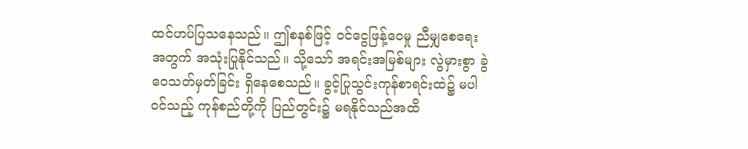ထင်ဟပ်ပြသနေသည်။ ဤစနစ်ဖြင့် ဝင်ငွေဖြန့်ဝေမှု ညီမျှစေရေးအတွက် အသုံးပြုနိုင်သည်။ သို့သော် အရင်းအမြစ်များ လွဲမှားစွာ ခွဲဝေသတ်မှတ်ခြင်း ရှိနေစေသည်။ ခွင့်ပြုသွင်းကုန်စာရင်းထဲ၌ မပါဝင်သည့် ကုန်စည်တို့ကို ပြည်တွင်း၌ မရနိုင်သည်အထိ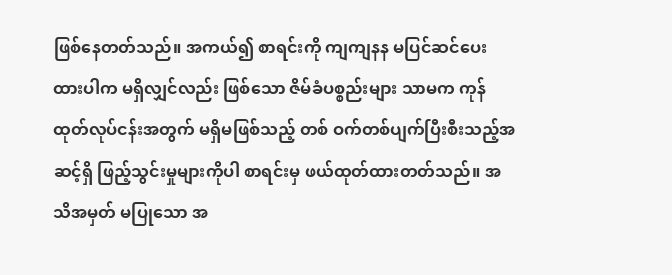ဖြစ်နေတတ်သည်။ အကယ်၍ စာရင်းကို ကျကျနန မပြင်ဆင်ပေးထားပါက မရှိလျှင်လည်း ဖြစ်သော ဇိမ်ခံပစ္စည်းများ သာမက ကုန်ထုတ်လုပ်ငန်းအတွက် မရှိမဖြစ်သည့် တစ် ဝက်တစ်ပျက်ပြီးစီးသည့်အဆင့်ရှိ ဖြည့်သွင်းမှုများကိုပါ စာရင်းမှ ဖယ်ထုတ်ထားတတ်သည်။ အသိအမှတ် မပြုသော အ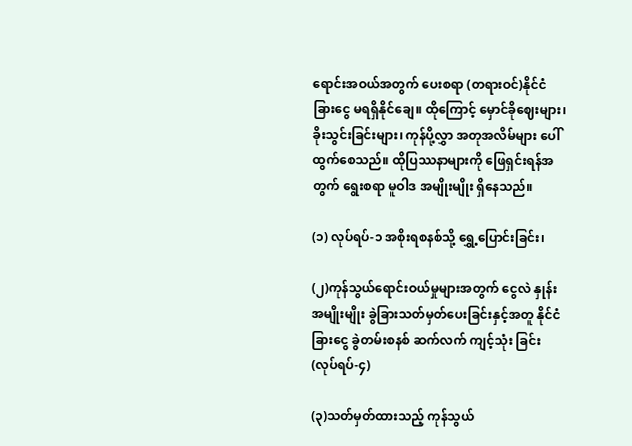ရောင်းအဝယ်အတွက် ပေးစရာ (တရားဝင်)နိုင်ငံခြားငွေ မရရှိနိုင်ချေ။ ထိုကြောင့် မှောင်ခိုဈေးများ၊ ခိုးသွင်းခြင်းများ၊ ကုန်ပို့လွှာ အတုအလိမ်များ ပေါ်ထွက်စေသည်။ ထိုပြဿနာများကို ဖြေရှင်းရန်အတွက် ရွေးစရာ မူဝါဒ အမျိုးမျိုး ရှိနေသည်။

(၁) လုပ်ရပ်-၁ အစိုးရစနစ်သို့ ရွှေ့ပြောင်းခြင်း၊

(၂)ကုန်သွယ်ရောင်းဝယ်မှုများအတွက် ငွေလဲ နှုန်း အမျိုးမျိုး ခွဲခြားသတ်မှတ်ပေးခြင်းနှင့်အတူ နိုင်ငံခြားငွေ ခွဲတမ်းစနစ် ဆက်လက် ကျင့်သုံး ခြင်း (လုပ်ရပ်-၄)

(၃)သတ်မှတ်ထားသည့် ကုန်သွယ်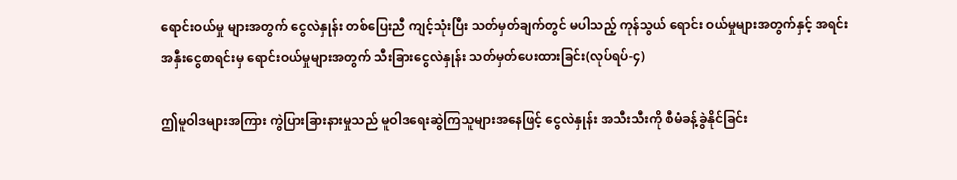ရောင်းဝယ်မှု များအတွက် ငွေလဲနှုန်း တစ်ပြေးညီ ကျင့်သုံးပြီး သတ်မှတ်ချက်တွင် မပါသည့် ကုန်သွယ် ရောင်း ဝယ်မှုများအတွက်နှင့် အရင်းအနှီးငွေစာရင်းမှ ရောင်းဝယ်မှုများအတွက် သီးခြားငွေလဲနှုန်း သတ်မှတ်ပေးထားခြင်း(လုပ်ရပ်-၄)

ဤမူဝါဒများအကြား ကွဲပြားခြားနားမှုသည် မူဝါဒရေးဆွဲကြသူများအနေဖြင့် ငွေလဲနှုန်း အသီးသီးကို စီမံခန့်ခွဲနိုင်ခြင်း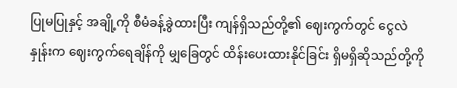ပြုမပြုနှင့် အချို့ကို စီမံခန့်ခွဲထားပြီး ကျန်ရှိသည်တို့၏ ဈေးကွက်တွင် ငွေလဲနှုန်းက ဈေးကွက်ရေချိန်ကို မျှခြေတွင် ထိန်းပေးထားနိုင်ခြင်း ရှိမရှိဆိုသည်တို့ကို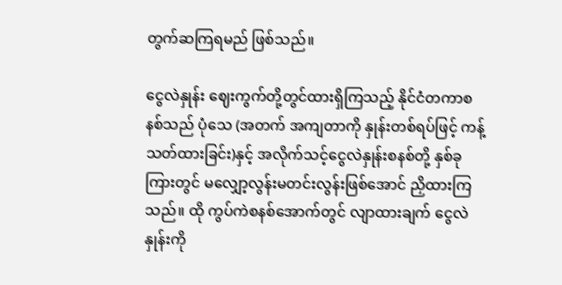တွက်ဆကြရမည် ဖြစ်သည်။

ငွေလဲနှုန်း ဈေးကွက်တို့တွင်ထားရှိကြသည့် နိုင်ငံတကာစနစ်သည် ပုံသေ (အတက် အကျတာကို နှုန်းတစ်ရပ်ဖြင့် ကန့်သတ်ထားခြင်း)နှင့် အလိုက်သင့်ငွေလဲနှုန်းစနစ်တို့ နှစ်ခုကြားတွင် မလျှော့လွန်းမတင်းလွန်းဖြစ်အောင် ညှိထားကြသည်။ ထို ကွပ်ကဲစနစ်အောက်တွင် လျာထားချက် ငွေလဲနှုန်းကို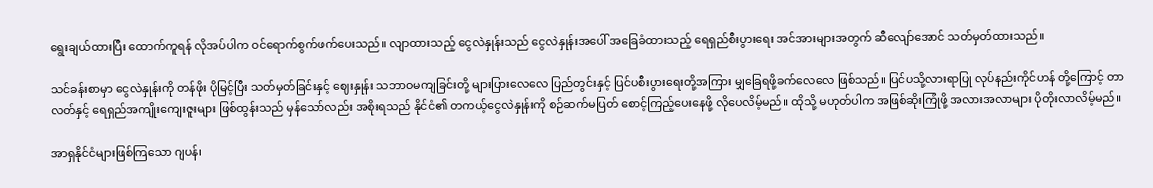ရွေးချယ်ထားပြီး ထောက်ကူရန် လိုအပ်ပါက ဝင်ရောက်စွက်ဖက်ပေးသည်။ လျာထားသည့် ငွေလဲနှုန်းသည် ငွေလဲနှုန်းအပေါ် အခြေခံထားသည့် ရေရှည်စီးပွားရေး အင်အားများအတွက် ဆီလျော်အောင် သတ်မှတ်ထားသည်။

သင်ခန်းစာမှာ ငွေလဲနှုန်းကို တန်ဖိုး ပိုမြင့်ပြီး သတ်မှတ်ခြင်းနှင့် ဈေးနှုန်း သဘာဝမကျခြင်းတို့ များပြားလေလေ ပြည်တွင်းနှင့် ပြင်ပစီးပွားရေးတို့အကြား မျှခြေရဖို့ခက်လေလေ ဖြစ်သည်။ ပြင်ပသို့လားရာပြု လုပ်နည်းကိုင်ဟန် တို့ကြောင့် တာလတ်နှင့် ရေရှည်အကျိုးကျေးဇူးများ ဖြစ်ထွန်းသည် မှန်သော်လည်း အစိုးရသည် နိုင်ငံ၏ တကယ့်ငွေလဲနှုန်းကို စဉ်ဆက်မပြတ် စောင့်ကြည့်ပေးနေဖို့ လိုပေလိမ့်မည်။ ထိုသို့ မဟုတ်ပါက အဖြစ်ဆိုးကြုံဖို့ အလားအလာများ ပိုတိုးလာလိမ့်မည်။

အာရှနိုင်ငံများဖြစ်ကြသော ဂျပန်၊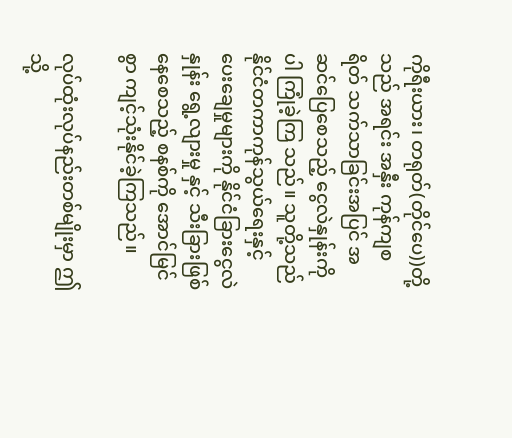ကိုရီးယား၊ တရုတ်(တိုင်ပေ))တို့သည် အရင်း အနှီး ကုန်ကျစရိတ် သက်သာခြင်းအပြင် အဆင်ပြေစေသည့် ငွေလဲနှုန်းကိုပါ ကြုံခဲ့ကြ သည်။ သူတို့သည် နိုင်ငံတကာကုန်သွယ်ရေးနှင့် ပေးချေမှုများကို နိုင်ငံခြားငွေလဲနှုန်း ရွေ့လျားမှု နှင့် သီးခြားဖြစ်နေစေသည့် စနစ်ကို အောင်မြင်စွာ ကျင့်သုံးနိုင်ခဲ့ကြသည်။

လုပ်ထုံးလုပ်နည်းတစ်မျိုးမှာ ဤသို့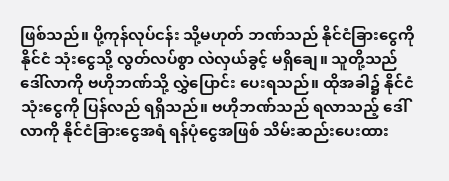ဖြစ်သည်။ ပို့ကုန်လုပ်ငန်း သို့မဟုတ် ဘဏ်သည် နိုင်ငံခြားငွေကို နိုင်ငံ သုံးငွေသို့ လွတ်လပ်စွာ လဲလှယ်ခွင့် မရှိချေ။ သူတို့သည် ဒေါ်လာကို ဗဟိုဘဏ်သို့ လွှဲပြောင်း ပေးရသည်။ ထိုအခါ၌ နိုင်ငံသုံးငွေကို ပြန်လည် ရရှိသည်။ ဗဟိုဘဏ်သည် ရလာသည့် ဒေါ်လာကို နိုင်ငံခြားငွေအရံ ရန်ပုံငွေအဖြစ် သိမ်းဆည်းပေးထား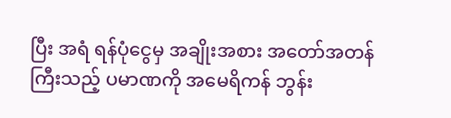ပြီး အရံ ရန်ပုံငွေမှ အချိုးအစား အတော်အတန်ကြီးသည့် ပမာဏကို အမေရိကန် ဘွန်း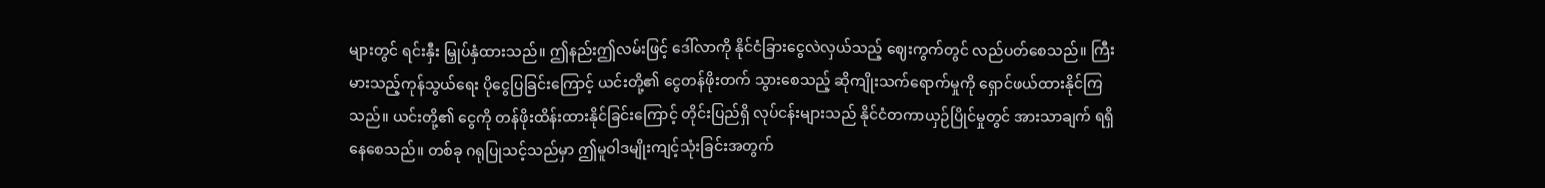များတွင် ရင်းနှီး မြှုပ်နှံထားသည်။ ဤနည်းဤလမ်းဖြင့် ဒေါ်လာကို နိုင်ငံခြားငွေလဲလှယ်သည့် ဈေးကွက်တွင် လည်ပတ်စေသည်။ ကြီးမားသည့်ကုန်သွယ်ရေး ပိုငွေပြခြင်းကြောင့် ယင်းတို့၏ ငွေတန်ဖိုးတက် သွားစေသည့် ဆိုကျိုးသက်ရောက်မှုကို ရှောင်ဖယ်ထားနိုင်ကြသည်။ ယင်းတို့၏ ငွေကို တန်ဖိုးထိန်းထားနိုင်ခြင်းကြောင့် တိုင်းပြည်ရှိ လုပ်ငန်းများသည် နိုင်ငံတကာယှဉ်ပြိုင်မှုတွင် အားသာချက် ရရှိနေစေသည်။ တစ်ခု ဂရုပြုသင့်သည်မှာ ဤမူဝါဒမျိုးကျင့်သုံးခြင်းအတွက်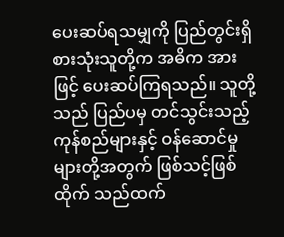ပေးဆပ်ရသမျှကို ပြည်တွင်းရှိ စားသုံးသူတို့က အဓိက အားဖြင့် ပေးဆပ်ကြရသည်။ သူတို့သည် ပြည်ပမှ တင်သွင်းသည့် ကုန်စည်များနှင့် ဝန်ဆောင်မှုများတို့အတွက် ဖြစ်သင့်ဖြစ်ထိုက် သည်ထက်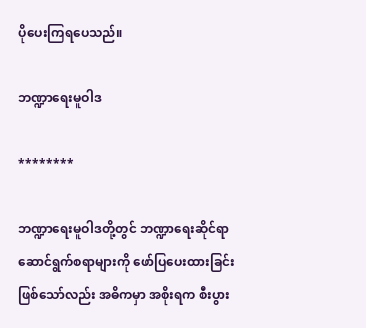ပိုပေးကြရပေသည်။

ဘဏ္ဍာရေးမူဝါဒ

********

ဘဏ္ဍာရေးမူဝါဒတို့တွင် ဘဏ္ဍာရေးဆိုင်ရာ ဆောင်ရွက်စရာများကို ဖော်ပြပေးထားခြင်း ဖြစ်သော်လည်း အဓိကမှာ အစိုးရက စီးပွား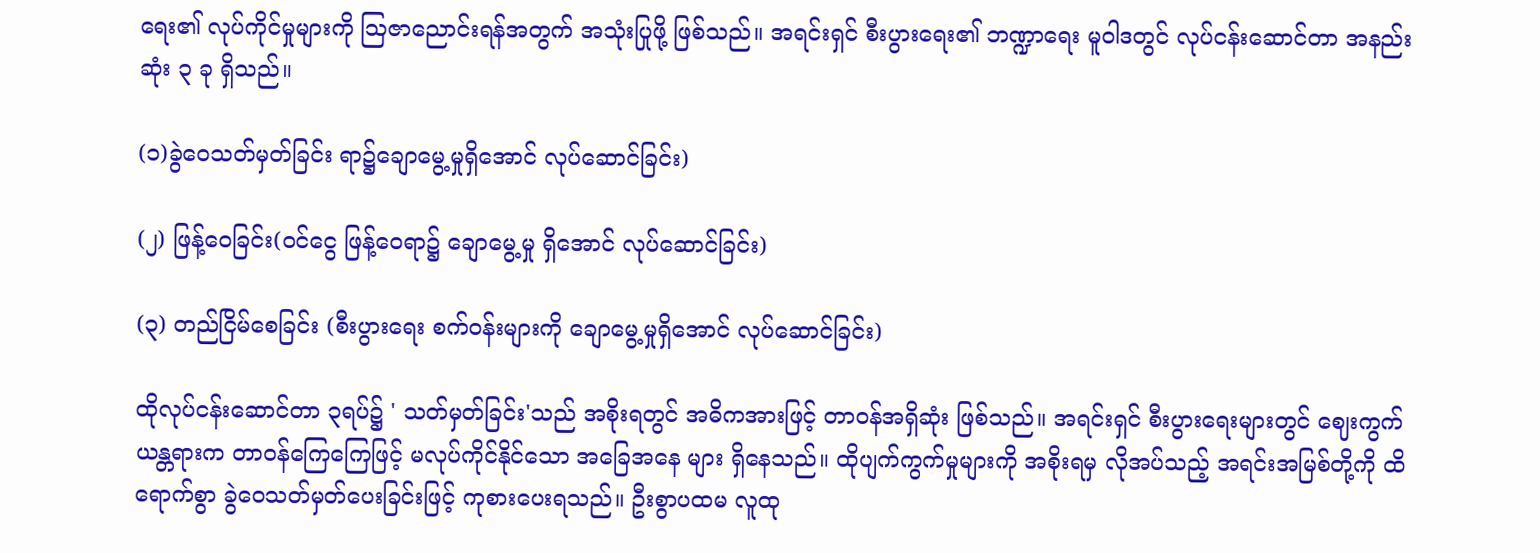ရေး၏ လုပ်ကိုင်မှုများကို ဩဇာညောင်းရန်အတွက် အသုံးပြုဖို့ ဖြစ်သည်။ အရင်းရှင် စီးပွားရေး၏ ဘဏ္ဍာရေး မူဝါဒတွင် လုပ်ငန်းဆောင်တာ အနည်းဆုံး ၃ ခု ရှိသည်။

(၁)ခွဲဝေသတ်မှတ်ခြင်း ရာ၌ချောမွေ့မှုရှိအောင် လုပ်ဆောင်ခြင်း)

(၂) ဖြန့်ဝေခြင်း(ဝင်ငွေ ဖြန့်ဝေရာ၌ ချောမွေ့မှု ရှိအောင် လုပ်ဆောင်ခြင်း)

(၃) တည်ငြိမ်စေခြင်း (စီးပွားရေး စက်ဝန်းများကို ချောမွေ့မှုရှိအောင် လုပ်ဆောင်ခြင်း)

ထိုလုပ်ငန်းဆောင်တာ ၃ရပ်၌ ' သတ်မှတ်ခြင်း'သည် အစိုးရတွင် အဓိကအားဖြင့် တာဝန်အရှိဆုံး ဖြစ်သည်။ အရင်းရှင် စီးပွားရေးများတွင် ဈေးကွက်ယန္တရားက တာဝန်ကြေကြေဖြင့် မလုပ်ကိုင်နိုင်သော အခြေအနေ များ ရှိနေသည်။ ထိုပျက်ကွက်မှုများကို အစိုးရမှ လိုအပ်သည့် အရင်းအမြစ်တို့ကို ထိရောက်စွာ ခွဲဝေသတ်မှတ်ပေးခြင်းဖြင့် ကုစားပေးရသည်။ ဦးစွာပထမ လူထု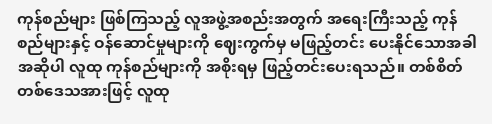ကုန်စည်များ ဖြစ်ကြသည့် လူအဖွဲ့အစည်းအတွက် အရေးကြီးသည့် ကုန်စည်များနှင့် ဝန်ဆောင်မှုများကို ဈေးကွက်မှ မဖြည့်တင်း ပေးနိုင်သောအခါ အဆိုပါ လူထု ကုန်စည်များကို အစိုးရမှ ဖြည့်တင်းပေးရသည်။ တစ်စိတ်တစ်ဒေသအားဖြင့် လူထု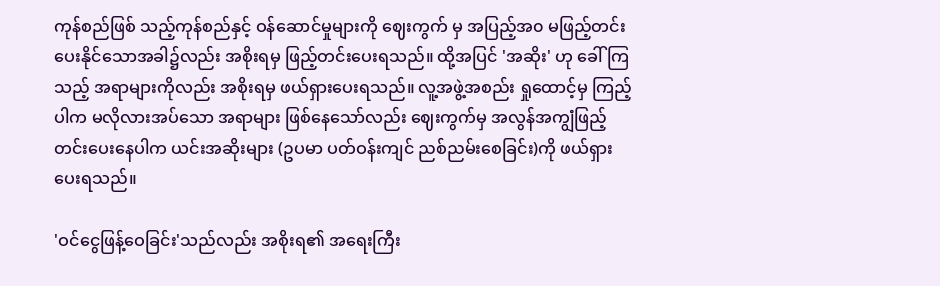ကုန်စည်ဖြစ် သည့်ကုန်စည်နှင့် ဝန်ဆောင်မှုများကို ဈေးကွက် မှ အပြည့်အ၀ မဖြည့်တင်းပေးနိုင်သောအခါ၌လည်း အစိုးရမှ ဖြည့်တင်းပေးရသည်။ ထို့အပြင် 'အဆိုး' ဟု ခေါ်ကြသည့် အရာများကိုလည်း အစိုးရမှ ဖယ်ရှားပေးရသည်။ လူ့အဖွဲ့အစည်း ရှုထောင့်မှ ကြည့်ပါက မလိုလားအပ်သော အရာများ ဖြစ်နေသော်လည်း ဈေးကွက်မှ အလွန်အကျွံဖြည့်တင်းပေးနေပါက ယင်းအဆိုးများ (ဥပမာ ပတ်ဝန်းကျင် ညစ်ညမ်းစေခြင်း)ကို ဖယ်ရှားပေးရသည်။

'ဝင်ငွေဖြန့်ဝေခြင်း'သည်လည်း အစိုးရ၏ အရေးကြီး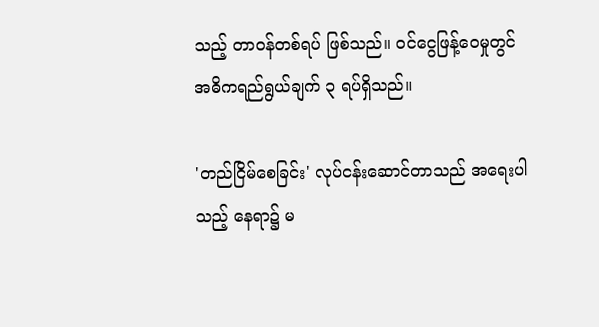သည့် တာဝန်တစ်ရပ် ဖြစ်သည်။ ဝင်ငွေဖြန့်ဝေမှုတွင် အဓိကရည်ရွယ်ချက် ၃ ရပ်ရှိသည်။

'တည်ငြိမ်စေခြင်း' လုပ်ငန်းဆောင်တာသည် အရေးပါသည့် နေရာ၌ မ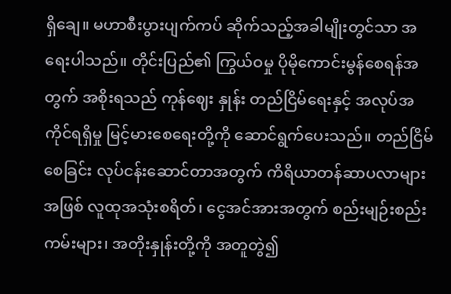ရှိချေ။ မဟာစီးပွားပျက်ကပ် ဆိုက်သည့်အခါမျိုးတွင်သာ အရေးပါသည်။ တိုင်းပြည်၏ ကြွယ်ဝမှု ပိုမိုကောင်းမွန်စေရန်အတွက် အစိုးရသည် ကုန်ဈေး နှုန်း တည်ငြိမ်ရေးနှင့် အလုပ်အကိုင်ရရှိမှု မြင့်မားစေရေးတို့ကို ဆောင်ရွက်ပေးသည်။ တည်ငြိမ်စေခြင်း လုပ်ငန်းဆောင်တာအတွက် ကိရိယာတန်ဆာပလာများအဖြစ် လူထုအသုံးစရိတ်၊ ငွေအင်အားအတွက် စည်းမျဉ်းစည်းကမ်းများ၊ အတိုးနှုန်းတို့ကို အတူတွဲ၍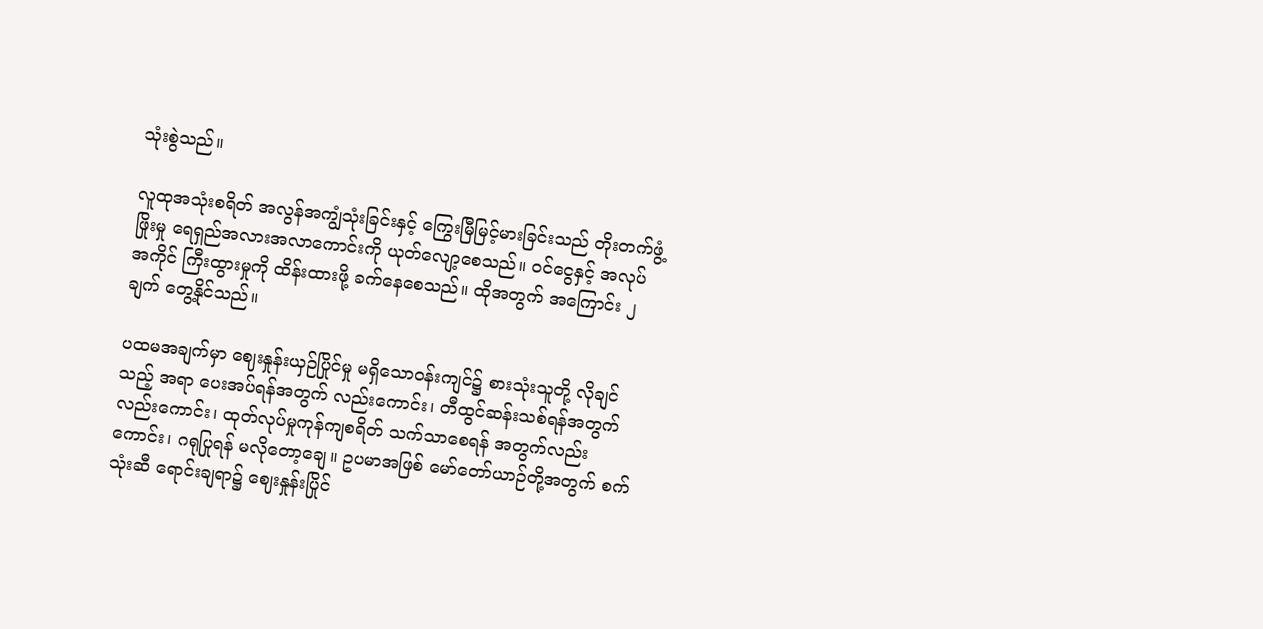သုံးစွဲသည်။

လူထုအသုံးစရိတ် အလွန်အကျွံသုံးခြင်းနှင့် ကြွေးမြီမြင့်မားခြင်းသည် တိုးတက်ဖွံ့ဖြိုးမှု ရေရှည်အလားအလာကောင်းကို ယုတ်လျော့စေသည်။ ဝင်ငွေနှင့် အလုပ်အကိုင် ကြီးထွားမှုကို ထိန်းထားဖို့ ခက်နေစေသည်။ ထိုအတွက် အကြောင်း ၂ချက် တွေ့နိုင်သည်။

ပထမအချက်မှာ ဈေးနှုန်းယှဉ်ပြိုင်မှု မရှိသောဝန်းကျင်၌ စားသုံးသူတို့ လိုချင်သည့် အရာ ပေးအပ်ရန်အတွက် လည်းကောင်း၊ တီထွင်ဆန်းသစ်ရန်အတွက် လည်းကောင်း၊ ထုတ်လုပ်မှုကုန်ကျစရိတ် သက်သာစေရန် အတွက်လည်းကောင်း၊ ဂရုပြုရန် မလိုတော့ချေ။ ဥပမာအဖြစ် မော်တော်ယာဉ်တို့အတွက် စက်သုံးဆီ ရောင်းချရာ၌ ဈေးနှုန်းပြိုင်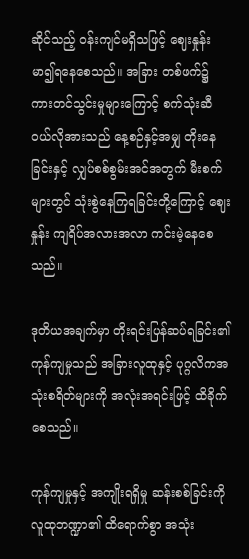ဆိုင်သည့် ဝန်းကျင်မရှိသဖြင့် ဈေးနှုန်း မာ၍ရနေစေသည်။ အခြား တစ်ဖက်၌ ကားတင်သွင်းမှုများကြောင့် စက်သုံးဆီ ဝယ်လိုအားသည် နေ့စဉ်နှင့်အမျှ တိုးနေခြင်းနှင့် လျှပ်စစ်စွမ်းအင်အတွက် မီးစက်များတွင် သုံးစွဲနေကြရခြင်းတို့ကြောင့် ဈေးနှုန်း ကျရိပ်အလားအလာ ကင်းမဲ့နေစေသည်။

ဒုတိယအချက်မှာ တိုးရင်းပြန်ဆပ်ရခြင်း၏ ကုန်ကျမှုသည် အခြားလူထုနှင့် ပုဂ္ဂလိကအသုံးစရိတ်များကို အလုံးအရင်းဖြင့် ထိခိုက်စေသည်။

ကုန်ကျမှုနှင့် အကျိုးရရှိမှု ဆန်းစစ်ခြင်းကို လူထုဘဏ္ဍာ၏ ထိရောက်စွာ အသုံး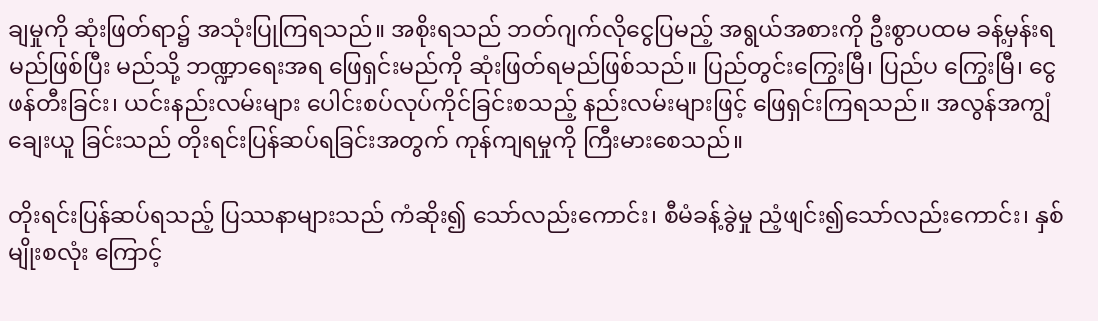ချမှုကို ဆုံးဖြတ်ရာ၌ အသုံးပြုကြရသည်။ အစိုးရသည် ဘတ်ဂျက်လိုငွေပြမည့် အရွယ်အစားကို ဦးစွာပထမ ခန့်မှန်းရမည်ဖြစ်ပြီး မည်သို့ ဘဏ္ဍာရေးအရ ဖြေရှင်းမည်ကို ဆုံးဖြတ်ရမည်ဖြစ်သည်။ ပြည်တွင်းကြွေးမြီ၊ ပြည်ပ ကြွေးမြီ၊ ငွေဖန်တီးခြင်း၊ ယင်းနည်းလမ်းများ ပေါင်းစပ်လုပ်ကိုင်ခြင်းစသည့် နည်းလမ်းများဖြင့် ဖြေရှင်းကြရသည်။ အလွန်အကျွံ ချေးယူ ခြင်းသည် တိုးရင်းပြန်ဆပ်ရခြင်းအတွက် ကုန်ကျရမှုကို ကြီးမားစေသည်။

တိုးရင်းပြန်ဆပ်ရသည့် ပြဿနာများသည် ကံဆိုး၍ သော်လည်းကောင်း၊ စီမံခန့်ခွဲမှု ညံ့ဖျင်း၍သော်လည်းကောင်း၊ နှစ်မျိုးစလုံး ကြောင့်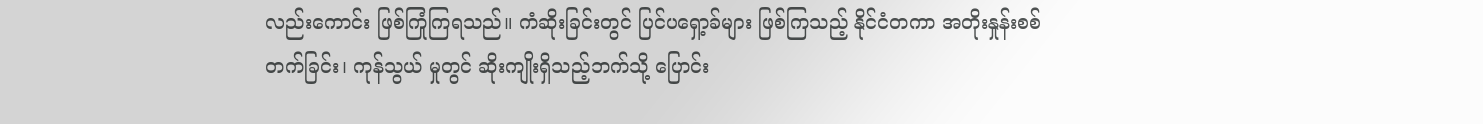လည်းကောင်း ဖြစ်ကြုံကြရသည်။ ကံဆိုးခြင်းတွင် ပြင်ပရှော့ခ်များ ဖြစ်ကြသည့် နိုင်ငံတကာ အတိုးနှုန်းစစ် တက်ခြင်း၊ ကုန်သွယ် မှုတွင် ဆိုးကျိုးရှိသည့်ဘက်သို့ ပြောင်း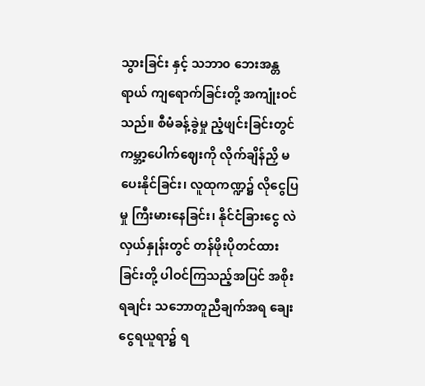သွားခြင်း နှင့် သဘာ၀ ဘေးအန္တရာယ် ကျရောက်ခြင်းတို့ အကျုံးဝင်သည်။ စီမံခန့်ခွဲမှု ညံ့ဖျင်းခြင်းတွင် ကမ္ဘာ့ပေါက်ဈေးကို လိုက်ချိန်ညှိ မပေးနိုင်ခြင်း၊ လူထုကဏ္ဍ၌ လိုငွေပြမှု ကြီးမားနေခြင်း၊ နိုင်ငံခြားငွေ လဲလှယ်နှုန်းတွင် တန်ဖိုးပိုတင်ထား ခြင်းတို့ ပါဝင်ကြသည့်အပြင် အစိုးရချင်း သဘောတူညီချက်အရ ချေးငွေရယူရာ၌ ရ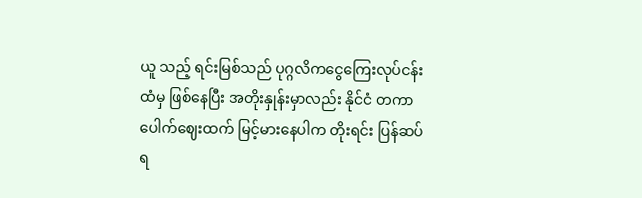ယူ သည့် ရင်းမြစ်သည် ပုဂ္ဂလိကငွေကြေးလုပ်ငန်း ထံမှ ဖြစ်နေပြီး အတိုးနှုန်းမှာလည်း နိုင်ငံ တကာပေါက်ဈေးထက် မြင့်မားနေပါက တိုးရင်း ပြန်ဆပ်ရ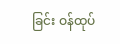ခြင်း ဝန်ထုပ်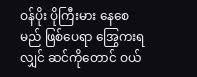ဝန်ပိုး ပိုကြီးမား နေစေ မည် ဖြစ်ပေရာ အြွေကးရလျှင် ဆင်ကိုတောင် ဝယ်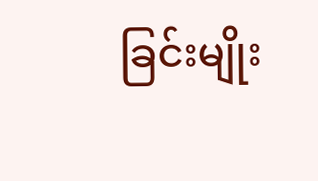ခြင်းမျိုး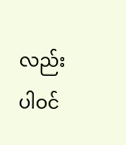လည်း ပါဝင်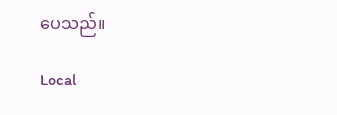ပေသည်။

Local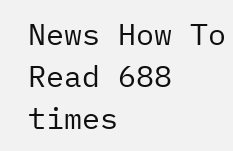News How To Read 688 times